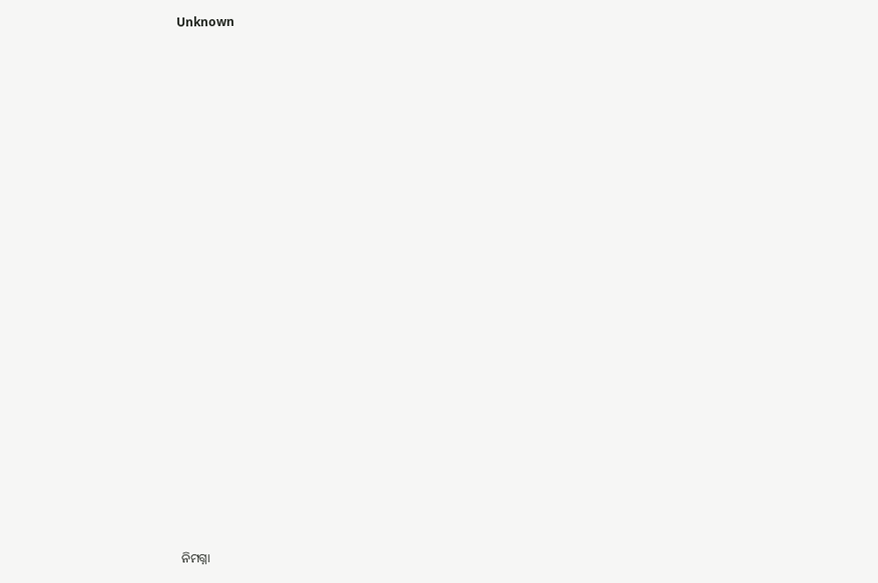Unknown



















ନିମଗ୍ନା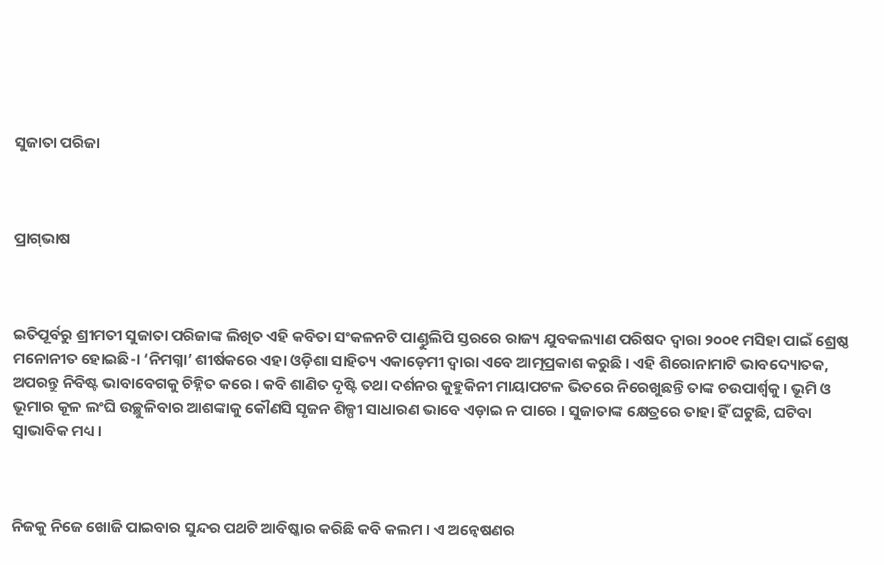ସୁଜାତା ପରିଜା



ପ୍ରାଗ୍‍ଭାଷ



ଇତିପୂର୍ବରୁ ଶ୍ରୀମତୀ ସୁଜାତା ପରିଜାଙ୍କ ଲିଖିତ ଏହି କବିତା ସଂକଳନଟି ପାଣ୍ଡୁଲିପି ସ୍ତରରେ ରାଜ୍ୟ ଯୁବକଲ୍ୟାଣ ପରିଷଦ ଦ୍ୱାରା ୨୦୦୧ ମସିହା ପାଇଁ ଶ୍ରେଷ୍ଠ ମନୋନୀତ ହୋଇଛି-। ‘ନିମଗ୍ନା’ ଶୀର୍ଷକରେ ଏହା ଓଡ଼ିଶା ସାହିତ୍ୟ ଏକାଡ଼େମୀ ଦ୍ୱାରା ଏବେ ଆତ୍ମପ୍ରକାଶ କରୁଛି । ଏହି ଶିରୋନାମାଟି ଭାବଦ୍ୟୋତକ, ଅପରନ୍ତୁ ନିବିଷ୍ଟ ଭାବାବେଗକୁ ଚିହ୍ନିତ କରେ । କବି ଶାଣିତ ଦୃଷ୍ଟି ତଥା ଦର୍ଶନର କୁହୁକିନୀ ମାୟାପଟଳ ଭିତରେ ନିରେଖୁଛନ୍ତି ତାଙ୍କ ଚଉପାର୍ଶ୍ୱକୁ । ଭୂମି ଓ ଭୂମାର କୂଳ ଲଂଘି ଉଚ୍ଛୁଳିବାର ଆଶଙ୍କାକୁ କୌଣସି ସୃଜନ ଶିଳ୍ପୀ ସାଧାରଣ ଭାବେ ଏଡ଼ାଇ ନ ପାରେ । ସୁଜାତାଙ୍କ କ୍ଷେତ୍ରରେ ତାହା ହିଁ ଘଟୁଛି, ଘଟିବା ସ୍ୱାଭାବିକ ମଧ୍ୟ ।



ନିଜକୁ ନିଜେ ଖୋଜି ପାଇବାର ସୁନ୍ଦର ପଥଟି ଆବିଷ୍କାର କରିଛି କବି କଲମ । ଏ ଅନ୍ୱେଷଣର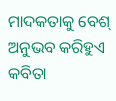ମାଦକତାକୁ ବେଶ୍ ଅନୁଭବ କରିହୁଏ କବିତା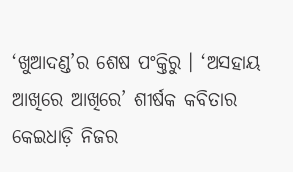‘ଖୁଆଦଣ୍ଡ’ର ଶେଷ ପଂକ୍ତିରୁ । ‘ଅସହାୟ ଆଖିରେ ଆଖିରେ’ ଶୀର୍ଷକ କବିତାର କେଇଧାଡ଼ି ନିଜର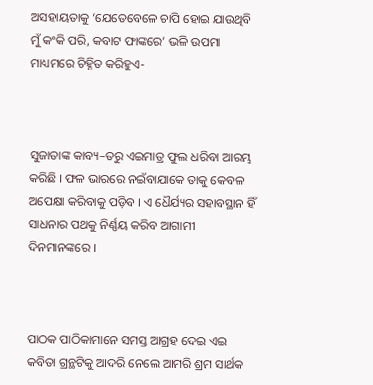ଅସହାୟତାକୁ ‘ଯେତେବେଳେ ଚାପି ହୋଇ ଯାଉଥିବି ମୁଁ କଂକି ପରି, କବାଟ ଫାଙ୍କରେ’ ଭଳି ଉପମା ମାଧ୍ୟମରେ ଚିହ୍ନିତ କରିହୁଏ-



ସୁଜାତାଙ୍କ କାବ୍ୟ–ତରୁ ଏଇମାତ୍ର ଫୁଲ ଧରିବା ଆରମ୍ଭ କରିଛି । ଫଳ ଭାରରେ ନଇଁବାଯାକେ ତାକୁ କେବଳ ଅପେକ୍ଷା କରିବାକୁ ପଡ଼ିବ । ଏ ଧୈର୍ଯ୍ୟର ସହାବସ୍ଥାନ ହିଁ ସାଧନାର ପଥକୁ ନିର୍ଣ୍ଣୟ କରିବ ଆଗାମୀ ଦିନମାନଙ୍କରେ ।



ପାଠକ ପାଠିକାମାନେ ସମସ୍ତ ଆଗ୍ରହ ଦେଇ ଏଇ କବିତା ଗ୍ରନ୍ଥଟିକୁ ଆଦରି ନେଲେ ଆମରି ଶ୍ରମ ସାର୍ଥକ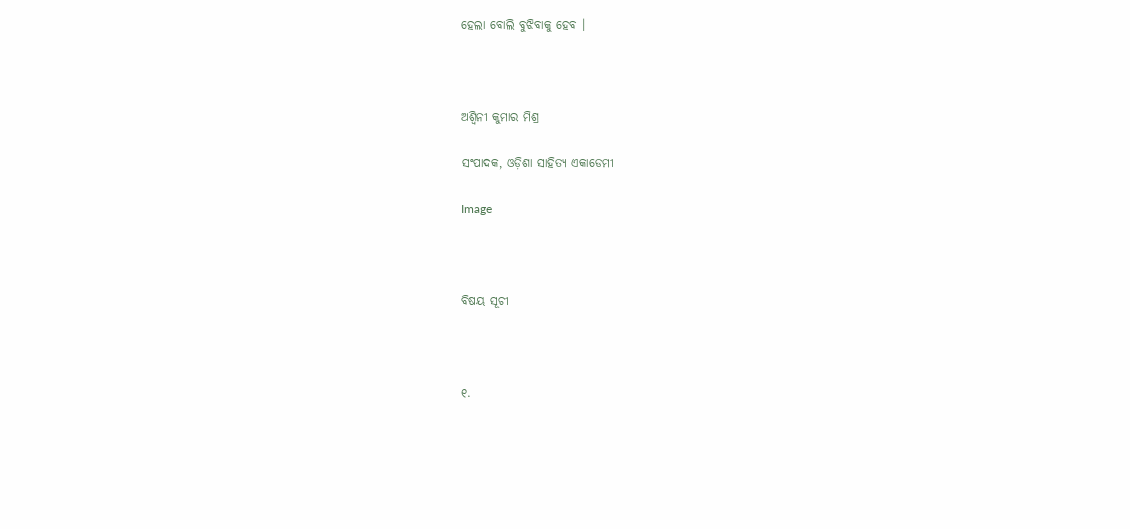ହେଲା ବୋଲି ବୁଝିବାକୁ ହେବ ।



ଅଶ୍ୱିନୀ କୁମାର ମିଶ୍ର

ସଂପାଦକ, ଓଡ଼ିଶା ସାହିତ୍ୟ ଏକାଡେମୀ

Image



ବିଷୟ ସୂଚୀ



୧.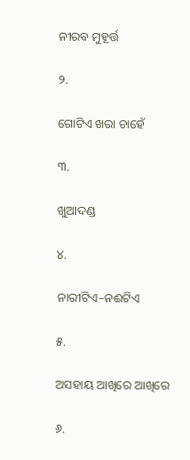ନୀରବ ମୁହୂର୍ତ୍ତ

୨.

ଗୋଟିଏ ଖରା ଚାହେଁ

୩.

ଖୁଆଦଣ୍ଡ

୪.

ନାରୀଟିଏ–ନଈଟିଏ

୫.

ଅସହାୟ ଆଖିରେ ଆଖିରେ

୬.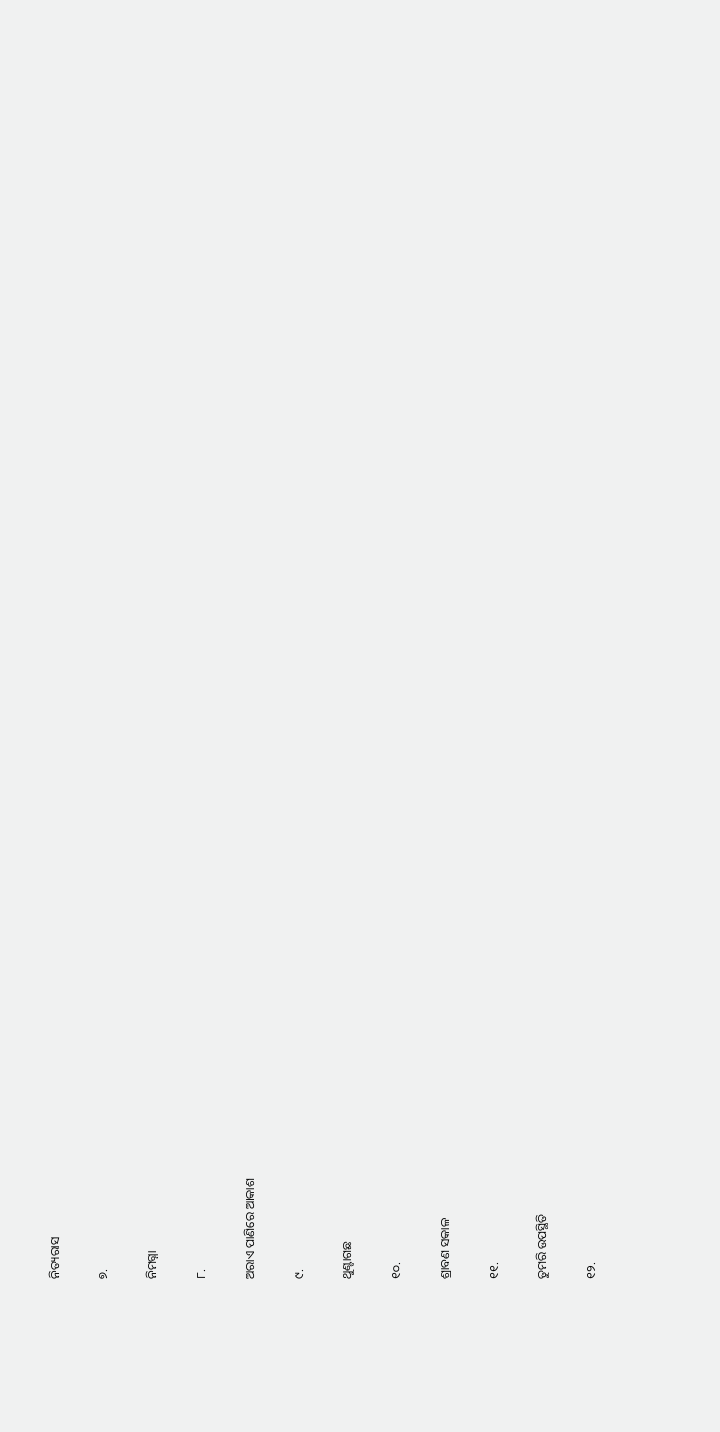ନିତ୍ୟରାସ

୭.

ନିମଗ୍ନା

୮.

ଅରାଏ ପାଣିରେ ଆକାଶ

୯.

ଥୁଣ୍ଟାଗଛ

୧୦.

ଶ୍ରାବଣ ସକାଳ

୧୧.

ତୁମରି ଉପସ୍ଥିତି

୧୨.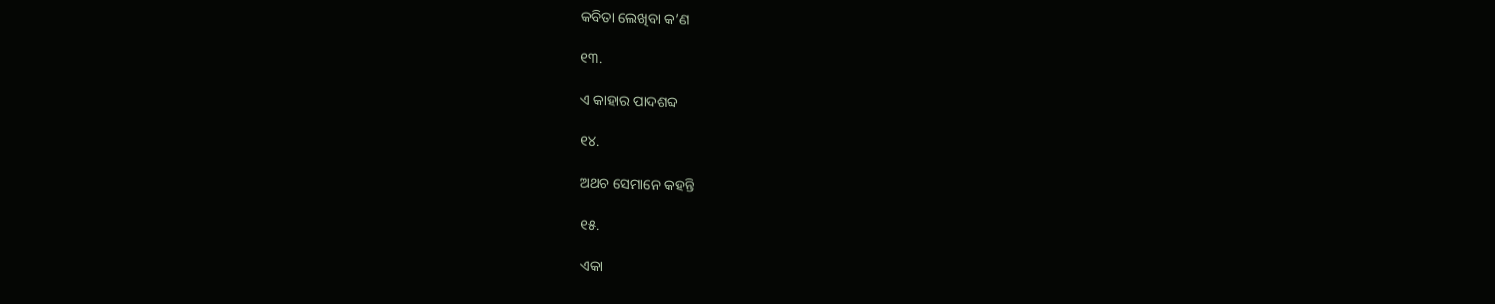କବିତା ଲେଖିବା କ’ଣ

୧୩.

ଏ କାହାର ପାଦଶବ୍ଦ

୧୪.

ଅଥଚ ସେମାନେ କହନ୍ତି

୧୫.

ଏକା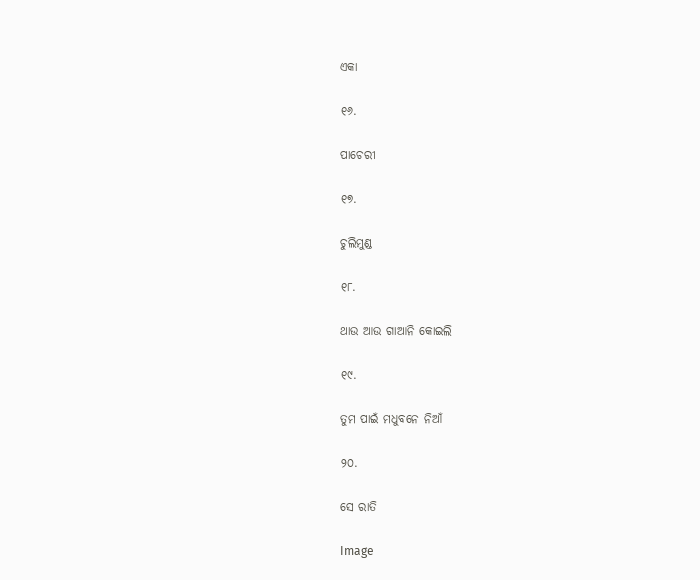ଏକା

୧୬.

ପାଚେରୀ

୧୭.

ଚୁଲିମୁଣ୍ଡ

୧୮.

ଥାଉ ଆଉ ଗାଆନି କୋଇଲି

୧୯.

ତୁମ ପାଇଁ ମଧୁବନେ ନିଆଁ

୨୦.

ସେ ରାତି

Image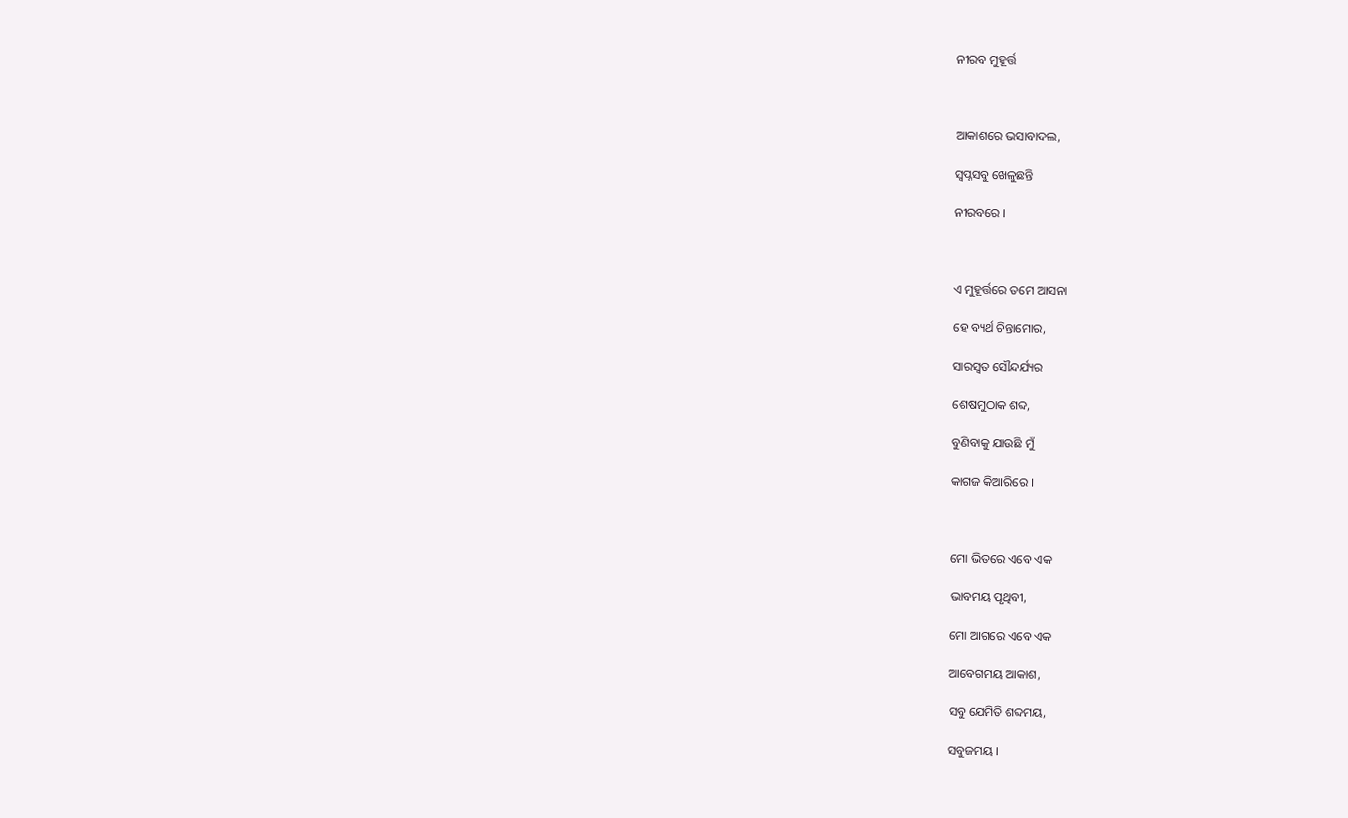ନୀରବ ମୁହୂର୍ତ୍ତ



ଆକାଶରେ ଭସାବାଦଲ,

ସ୍ୱପ୍ନସବୁ ଖେଳୁଛନ୍ତି

ନୀରବରେ ।



ଏ ମୁହୂର୍ତ୍ତରେ ତମେ ଆସନା

ହେ ବ୍ୟର୍ଥ ଚିନ୍ତାମୋର,

ସାରସ୍ୱତ ସୌନ୍ଦର୍ଯ୍ୟର

ଶେଷମୁଠାକ ଶବ୍ଦ,

ବୁଣିବାକୁ ଯାଉଛି ମୁଁ

କାଗଜ କିଆରିରେ ।



ମୋ ଭିତରେ ଏବେ ଏକ

ଭାବମୟ ପୃଥିବୀ,

ମୋ ଆଗରେ ଏବେ ଏକ

ଆବେଗମୟ ଆକାଶ,

ସବୁ ଯେମିତି ଶବ୍ଦମୟ,

ସବୁଜମୟ ।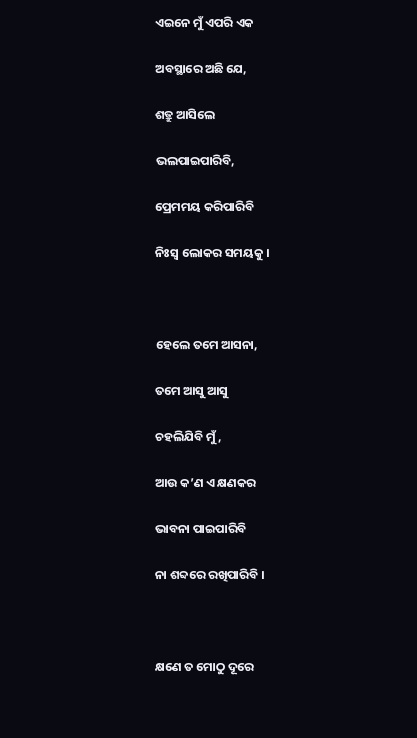ଏଇନେ ମୁଁ ଏପରି ଏକ

ଅବସ୍ଥାରେ ଅଛି ଯେ,

ଶତ୍ରୁ ଆସିଲେ

ଭଲପାଇପାରିବି,

ପ୍ରେମମୟ କରିପାରିବି

ନିଃସ୍ୱ ଲୋକର ସମୟକୁ ।



ହେଲେ ତମେ ଆସନା,

ତମେ ଆସୁ ଆସୁ

ଚହଲିଯିବି ମୁଁ,

ଆଉ କ’ଣ ଏ କ୍ଷଣକର

ଭାବନା ପାଇପାରିବି

ନା ଶବ୍ଦରେ ରଖିପାରିବି ।



କ୍ଷଣେ ତ ମୋଠୁ ଦୂରେ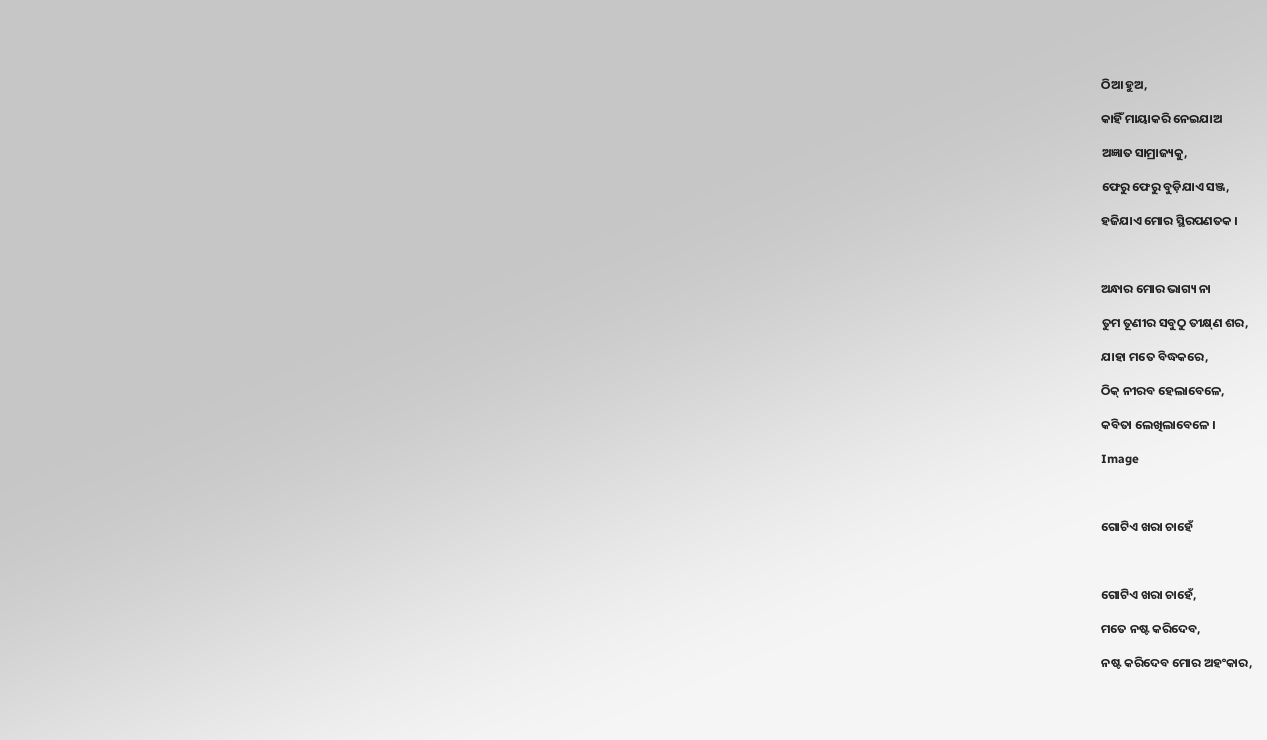ଠିଆ ହୁଅ,

କାହିଁ ମାୟାକରି ନେଇଯାଅ

ଅଜ୍ଞାତ ସାମ୍ରାଜ୍ୟକୁ,

ଫେରୁ ଫେରୁ ବୁଡ଼ିଯାଏ ସଞ୍ଜ,

ହଜିଯାଏ ମୋର ସ୍ଥିରପଣତକ ।



ଅନ୍ଧାର ମୋର ଭାଗ୍ୟ ନା

ତୁମ ତୂଣୀର ସବୁଠୁ ତୀକ୍ଷ୍‍ଣ ଶର,

ଯାହା ମତେ ବିଦ୍ଧକରେ,

ଠିକ୍‌ ନୀରବ ହେଲାବେଳେ,

କବିତା ଲେଖିଲାବେଳେ ।

Image



ଗୋଟିଏ ଖରା ଚାହେଁ



ଗୋଟିଏ ଖରା ଚାହେଁ,

ମତେ ନଷ୍ଟ କରିଦେବ,

ନଷ୍ଟ କରିଦେବ ମୋର ଅହଂକାର,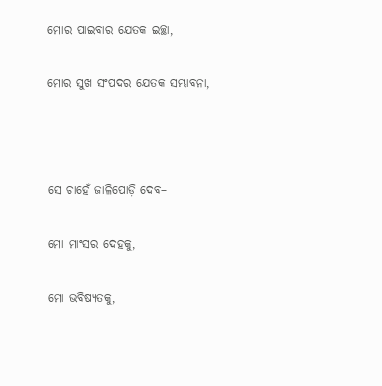ମୋର ପାଇବାର ଯେତକ ଇଚ୍ଛା,

ମୋର ସୁଖ ସଂପଦର ଯେତକ ସମ୍ଭାବନା,



ସେ ଚାହେଁ ଜାଳିପୋଡ଼ି ଦେବ–

ମୋ ମାଂସର ଦେହକୁ,

ମୋ ଭବିଷ୍ୟତକୁ,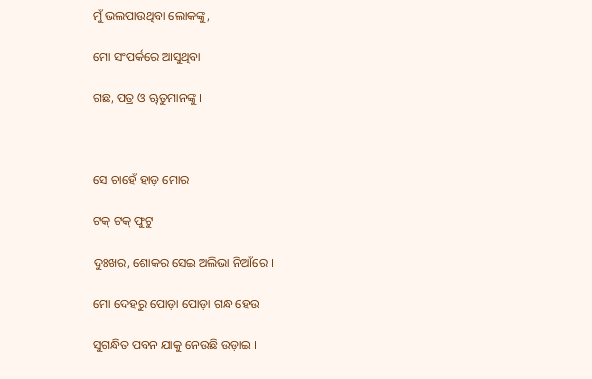ମୁଁ ଭଲପାଉଥିବା ଲୋକଙ୍କୁ,

ମୋ ସଂପର୍କରେ ଆସୁଥିବା

ଗଛ, ପତ୍ର ଓ ୠତୁମାନଙ୍କୁ ।



ସେ ଚାହେଁ ହାଡ଼ ମୋର

ଟକ୍‌ ଟକ୍‌ ଫୁଟୁ

ଦୁଃଖର, ଶୋକର ସେଇ ଅଲିଭା ନିଆଁରେ ।

ମୋ ଦେହରୁ ପୋଡ଼ା ପୋଡ଼ା ଗନ୍ଧ ହେଉ

ସୁଗନ୍ଧିତ ପବନ ଯାକୁ ନେଉଛି ଉଡ଼ାଇ ।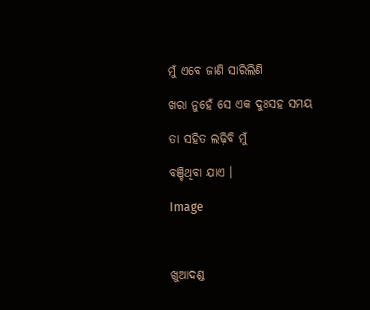ମୁଁ ଏବେ ଜାଣି ସାରିଲିଣି

ଖରା ନୁହେଁ ସେ ଏକ ଦୁଃସହ ସମୟ

ତା ସହିତ ଲଢ଼ିବି ମୁଁ

ବଞ୍ଚିଥିବା ଯାଏ ।

Image



ଖୁଆଦଣ୍ଡ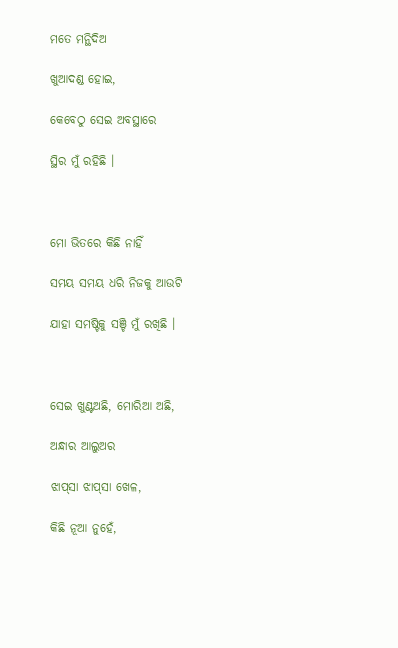ମତେ ମନ୍ଥିଦିଅ

ଖୁଆଦଣ୍ଡ ହୋଇ,

କେବେଠୁ ସେଇ ଅବସ୍ଥାରେ

ସ୍ଥିର ମୁଁ ରହିଛି ।



ମୋ ଭିତରେ କିଛି ନାହିଁ

ସମୟ ସମୟ ଧରି ନିଜକୁ ଆଉଟି

ଯାହା ସମଷ୍ଟିକୁ ସଞ୍ଚି ମୁଁ ରଖିଛି ।



ସେଇ ଖୁଣ୍ଟଅଛି, ମୋରିଆ ଅଛି,

ଅନ୍ଧାର ଆଲୁଅର

ଝାପ୍‌ସା ଝାପ୍‌ସା ଖେଳ,

କିଛି ନୂଆ ନୁହେଁ,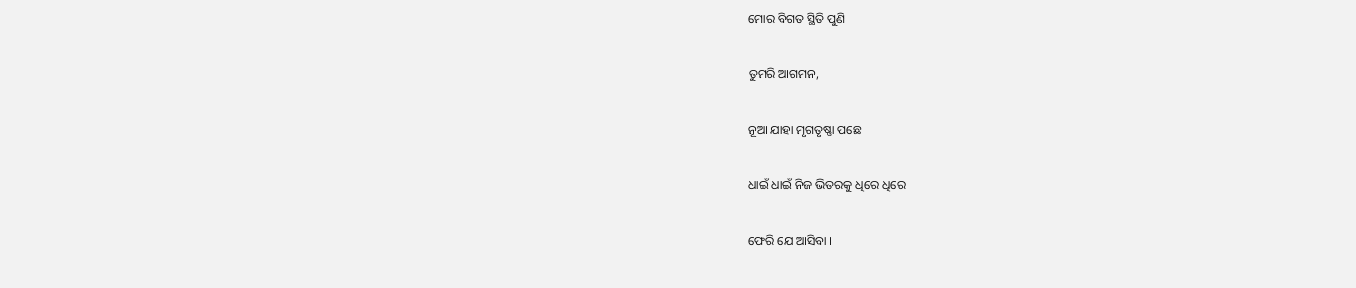ମୋର ବିଗତ ସ୍ଥିତି ପୁଣି

ତୁମରି ଆଗମନ,

ନୂଆ ଯାହା ମୃଗତୃଷ୍ଣା ପଛେ

ଧାଇଁ ଧାଇଁ ନିଜ ଭିତରକୁ ଧିରେ ଧିରେ

ଫେରି ଯେ ଆସିବା ।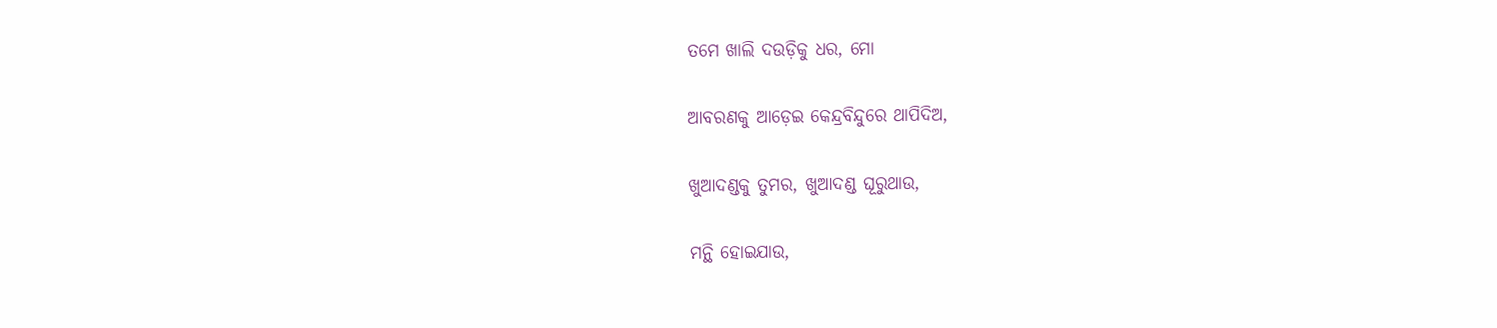ତମେ ଖାଲି ଦଉଡ଼ିକୁ ଧର, ମୋ

ଆବରଣକୁ ଆଡ଼େଇ କେନ୍ଦ୍ରବିନ୍ଦୁରେ ଥାପିଦିଅ,

ଖୁଆଦଣ୍ଡକୁ ତୁମର, ଖୁଆଦଣ୍ଡ ଘୂରୁଥାଉ,

ମନ୍ଥି ହୋଇଯାଉ,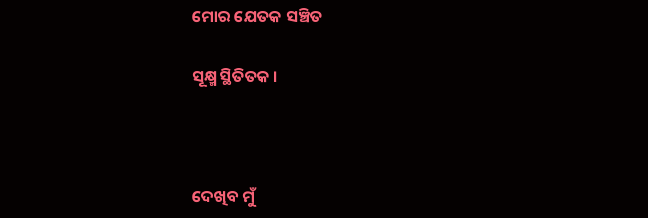ମୋର ଯେତକ ସଞ୍ଚିତ

ସୂକ୍ଷ୍ମ ସ୍ଥିତିତକ ।



ଦେଖିବ ମୁଁ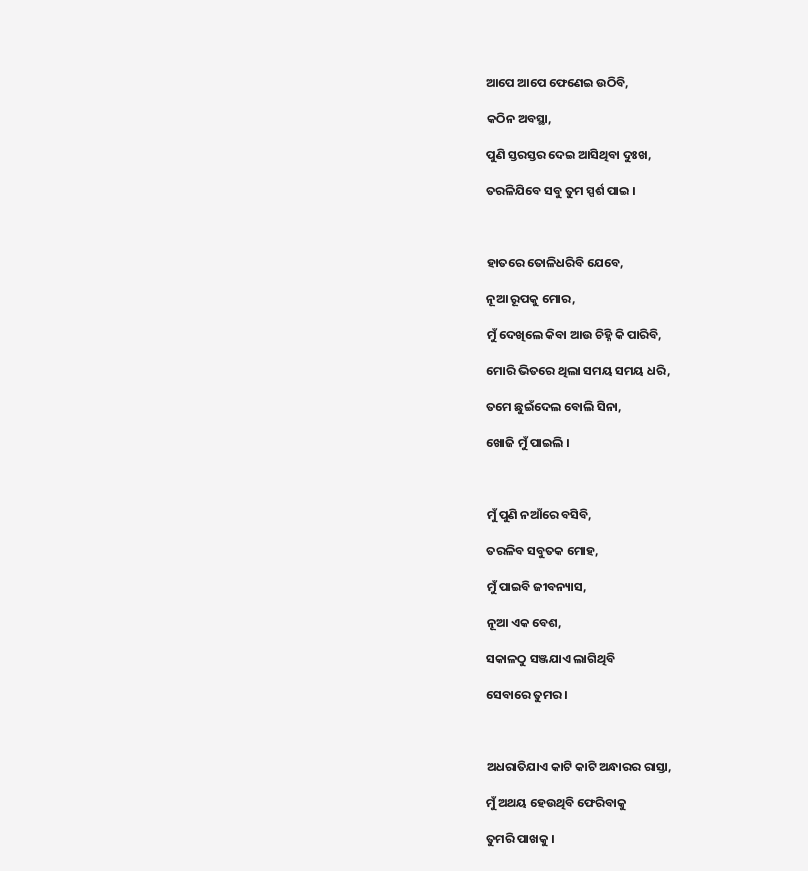ଆପେ ଆପେ ଫେଣେଇ ଉଠିବି,

କଠିନ ଅବସ୍ଥା,

ପୁଣି ସ୍ତରସ୍ତର ଦେଇ ଆସିଥିବା ଦୁଃଖ,

ତରଳିଯିବେ ସବୁ ତୁମ ସ୍ପର୍ଶ ପାଇ ।



ହାତରେ ତୋଳିଧରିବି ଯେବେ,

ନୂଆ ରୂପକୁ ମୋର,

ମୁଁ ଦେଖିଲେ କିବା ଆଉ ଚିହ୍ନି କି ପାରିବି,

ମୋରି ଭିତରେ ଥିଲା ସମୟ ସମୟ ଧରି,

ତମେ ଛୁଇଁଦେଲ ବୋଲି ସିନା,

ଖୋଜି ମୁଁ ପାଇଲି ।



ମୁଁ ପୁଣି ନଆଁରେ ବସିବି,

ତରଳିବ ସବୁତକ ମୋହ,

ମୁଁ ପାଇବି ଜୀବନ୍ୟାସ,

ନୂଆ ଏକ ବେଶ,

ସକାଳଠୁ ସଞ୍ଜଯାଏ ଲାଗିଥିବି

ସେବାରେ ତୁମର ।



ଅଧରାତିଯାଏ କାଟି କାଟି ଅନ୍ଧାରର ରାସ୍ତା,

ମୁଁ ଅଥୟ ହେଉଥିବି ଫେରିବାକୁ

ତୁମରି ପାଖକୁ ।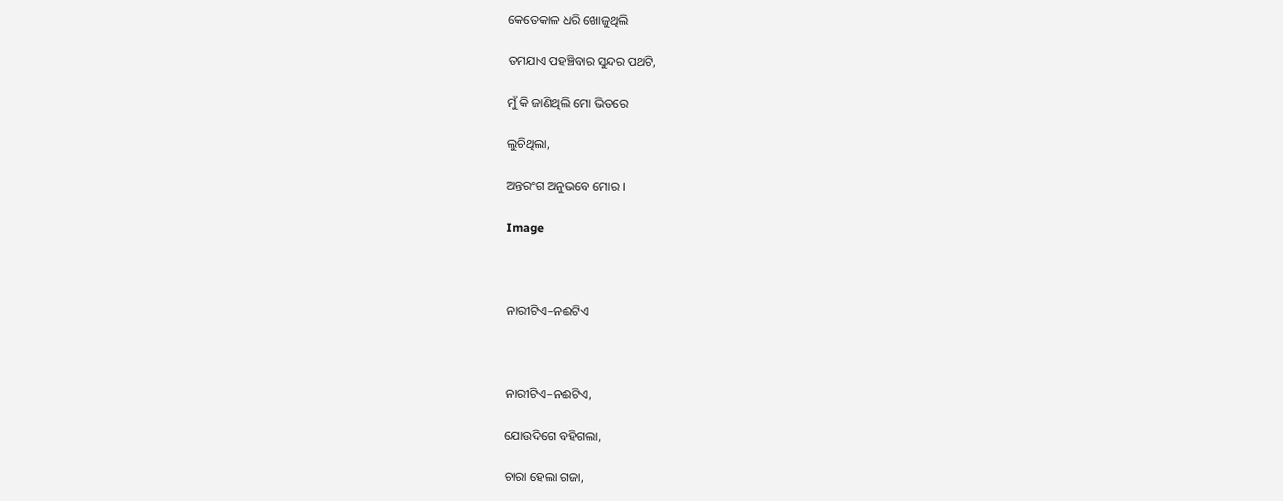କେତେକାଳ ଧରି ଖୋଜୁଥିଲି

ତମଯାଏ ପହଞ୍ଚିବାର ସୁନ୍ଦର ପଥଟି,

ମୁଁ କି ଜାଣିଥିଲି ମୋ ଭିତରେ

ଲୁଚିଥିଲା,

ଅନ୍ତରଂଗ ଅନୁଭବେ ମୋର ।

Image



ନାରୀଟିଏ–ନଈଟିଏ



ନାରୀଟିଏ–ନଈଟିଏ,

ଯୋଉଦିଗେ ବହିଗଲା,

ଚାରା ହେଲା ଗଜା,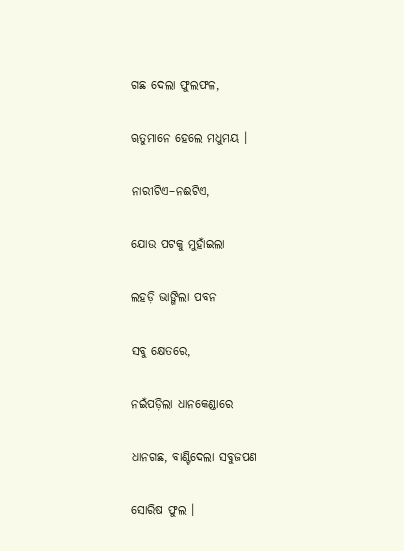ଗଛ ଦେଲା ଫୁଲଫଳ,

ୠତୁମାନେ ହେଲେ ମଧୁମୟ ।

ନାରୀଟିଏ–ନଈଟିଏ,

ଯୋଉ ପଟକୁ ମୁହାଁଇଲା

ଲହଡ଼ି ଭାଙ୍ଗିଲା ପବନ

ସବୁ କ୍ଷେତରେ,

ନଇଁପଡ଼ିଲା ଧାନକେଣ୍ଡାରେ

ଧାନଗଛ, ବାଣ୍ଟିଦେଲା ସବୁଜପଣ

ସୋରିଷ ଫୁଲ ।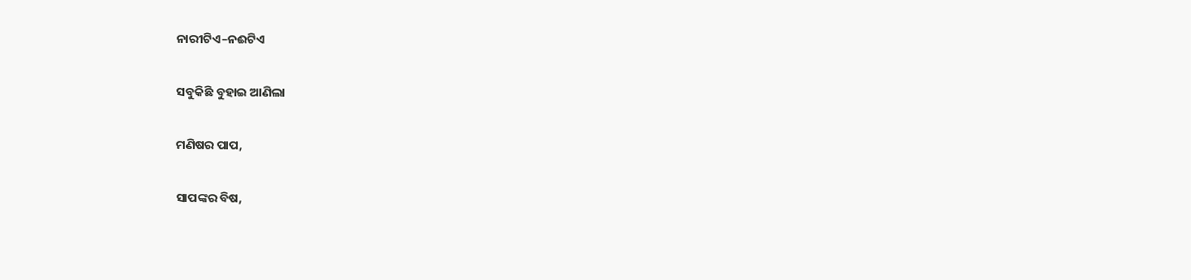ନାରୀଟିଏ–ନଈଟିଏ

ସବୁକିଛି ବୁହାଇ ଆଣିଲା

ମଣିଷର ପାପ,

ସାପଙ୍କର ବିଷ,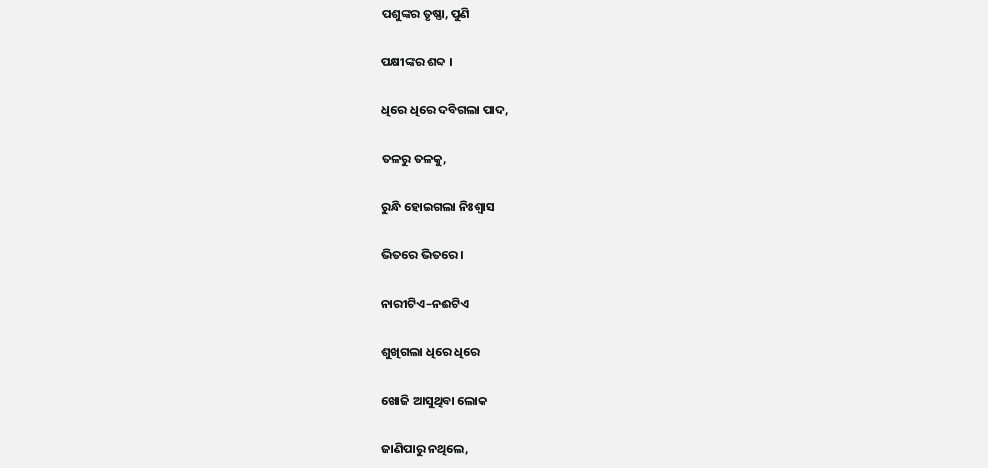ପଶୁଙ୍କର ତୃଷ୍ଣା, ପୁଣି

ପକ୍ଷୀଙ୍କର ଶବ୍ଦ ।

ଧିରେ ଧିରେ ଦବିଗଲା ପାଦ,

ତଳରୁ ତଳକୁ,

ରୁନ୍ଧି ହୋଇଗଲା ନିଃଶ୍ୱାସ

ଭିତରେ ଭିତରେ ।

ନାରୀଟିଏ–ନଈଟିଏ

ଶୁଖିଗଲା ଧିରେ ଧିରେ

ଖୋଜି ଆସୁଥିବା ଲୋକ

ଜାଣିପାରୁ ନଥିଲେ,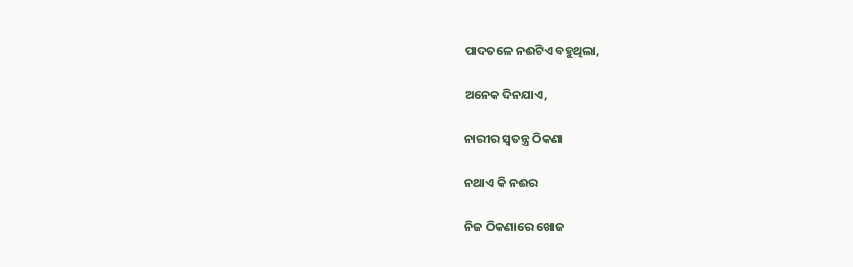ପାଦତଳେ ନଈଟିଏ ବହୁଥିଲା,

ଅନେକ ଦିନଯାଏ,

ନାରୀର ସ୍ୱତନ୍ତ୍ର ଠିକଣା

ନଥାଏ କି ନଈର

ନିଜ ଠିକଣାରେ ଖୋଜ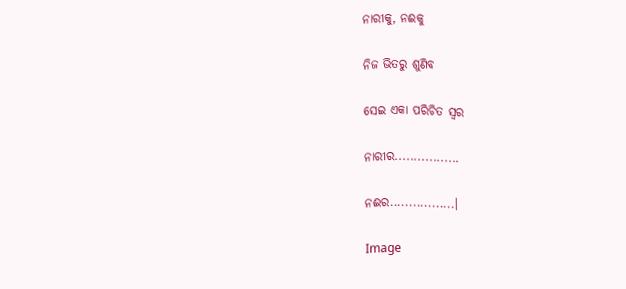ନାରୀକୁ, ନଈକୁ

ନିଜ ଭିତରୁ ଶୁଣିବ

ସେଇ ଏକା ପରିଚିତ ସ୍ୱର

ନାରୀର.................

ନଈର.................।

Image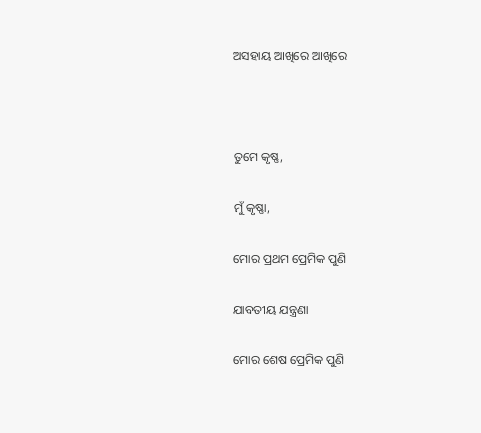ଅସହାୟ ଆଖିରେ ଆଖିରେ



ତୁମେ କୃଷ୍ଣ,

ମୁଁ କୃଷ୍ଣା,

ମୋର ପ୍ରଥମ ପ୍ରେମିକ ପୁଣି

ଯାବତୀୟ ଯନ୍ତ୍ରଣା

ମୋର ଶେଷ ପ୍ରେମିକ ପୁଣି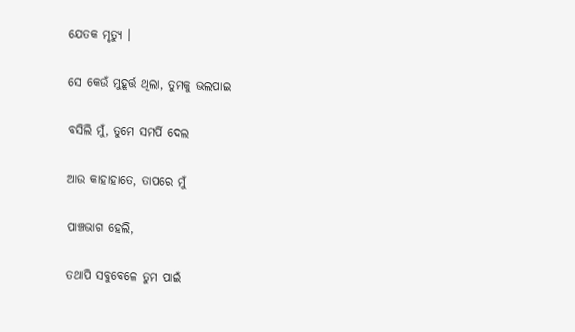ଯେତକ ମୃତ୍ୟୁ ।

ସେ କେଉଁ ମୁହୂର୍ତ୍ତ ଥିଲା, ତୁମକୁ ଭଲପାଇ

ବସିଲି ମୁଁ, ତୁମେ ସମର୍ପି ଦେଲ

ଆଉ କାହାହାତେ, ତାପରେ ମୁଁ

ପାଞ୍ଚଭାଗ ହେଲି,

ତଥାପି ସବୁବେଳେ ତୁମ ପାଇଁ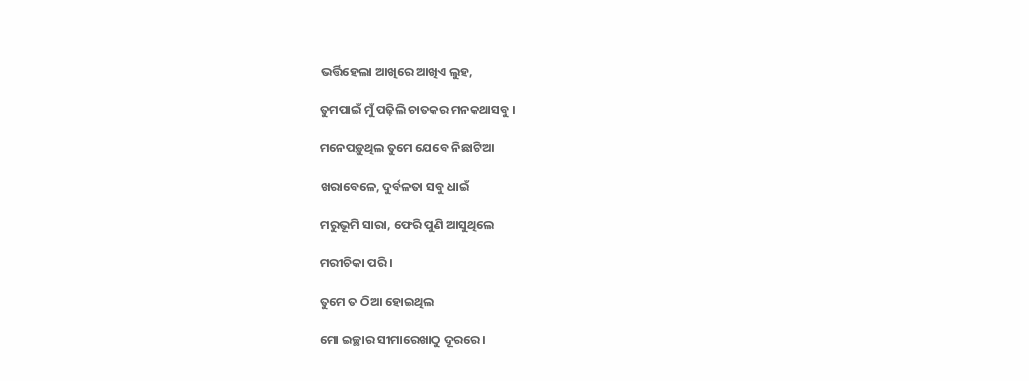ଭର୍ତ୍ତିହେଲା ଆଖିରେ ଆଖିଏ ଲୁହ,

ତୁମପାଇଁ ମୁଁ ପଢ଼ିଲି ଚାତକର ମନକଥାସବୁ ।

ମନେପଡ଼ୁଥିଲ ତୁମେ ଯେବେ ନିଛାଟିଆ

ଖରାବେଳେ, ଦୁର୍ବଳତା ସବୁ ଧାଇଁ

ମରୁଭୂମି ସାରା, ଫେରି ପୁଣି ଆସୁଥିଲେ

ମରୀଚିକା ପରି ।

ତୁମେ ତ ଠିଆ ହୋଇଥିଲ

ମୋ ଇଚ୍ଛାର ସୀମାରେଖାଠୁ ଦୂରରେ ।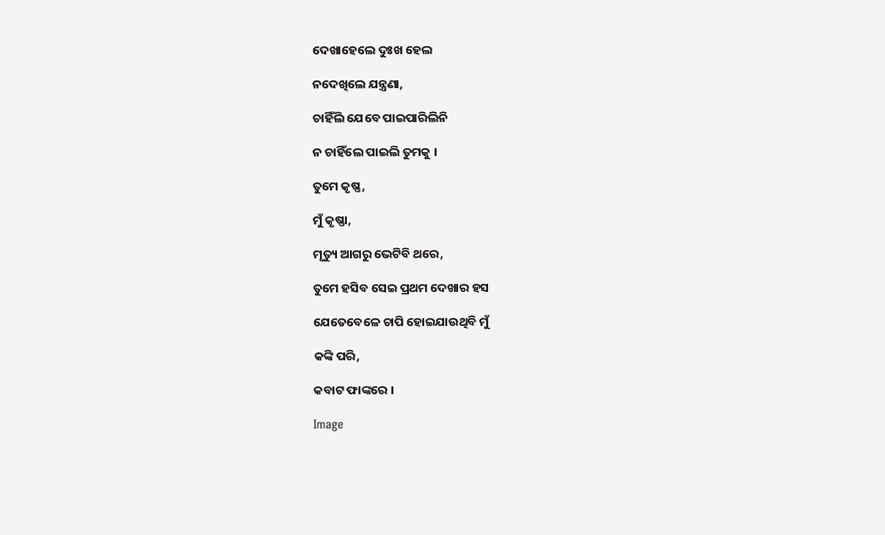ଦେଖାହେଲେ ଦୁଃଖ ହେଲ

ନଦେଖିଲେ ଯନ୍ତ୍ରଣା,

ଚାହିଁଲି ଯେବେ ପାଇପାରିଲିନି

ନ ଚାହିଁଲେ ପାଇଲି ତୁମକୁ ।

ତୁମେ କୃଷ୍ଣ,

ମୁଁ କୃଷ୍ଣା,

ମୃତ୍ୟୁ ଆଗରୁ ଭେଟିବି ଥରେ,

ତୁମେ ହସିବ ସେଇ ପ୍ରଥମ ଦେଖାର ହସ

ଯେତେବେଳେ ଚାପି ହୋଇଯାଉଥିବି ମୁଁ

କଙ୍କି ପରି,

କବାଟ ଫାଙ୍କରେ ।

Image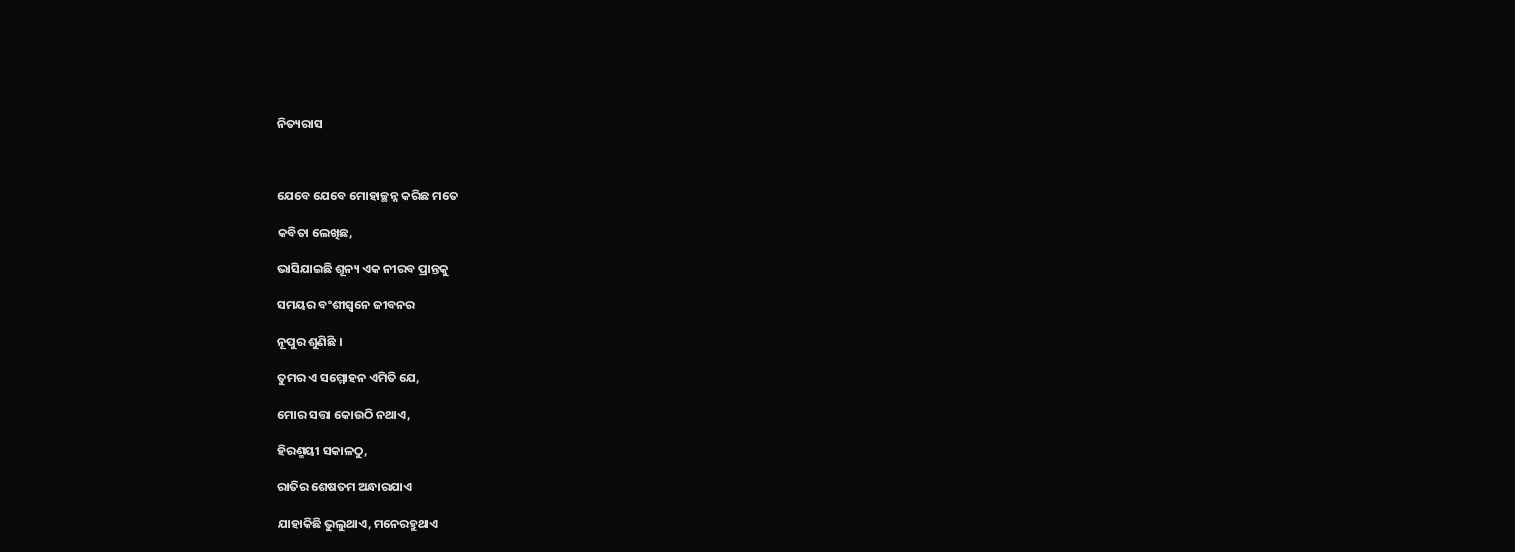ନିତ୍ୟରାସ



ଯେବେ ଯେବେ ମୋହାଚ୍ଛନ୍ନ କରିଛ ମତେ

କବିତା ଲେଖିଛ,

ଭାସିଯାଇଛି ଶୂନ୍ୟ ଏକ ନୀରବ ପ୍ରାନ୍ତକୁ

ସମୟର ବଂଶୀସ୍ୱନେ ଜୀବନର

ନୂପୁର ଶୁଣିଛି ।

ତୁମର ଏ ସମ୍ମୋହନ ଏମିତି ଯେ,

ମୋର ସତ୍ତା କୋଉଠି ନଥାଏ,

ହିରଣ୍ମୟୀ ସକାଳଠୁ,

ରାତିର ଶେଷତମ ଅନ୍ଧାରଯାଏ

ଯାହାକିଛି ଭୁଲୁଥାଏ, ମନେରହୁଥାଏ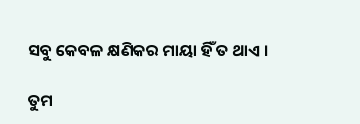ସବୁ କେବଳ କ୍ଷଣିକର ମାୟା ହିଁ ତ ଥାଏ ।

ତୁମ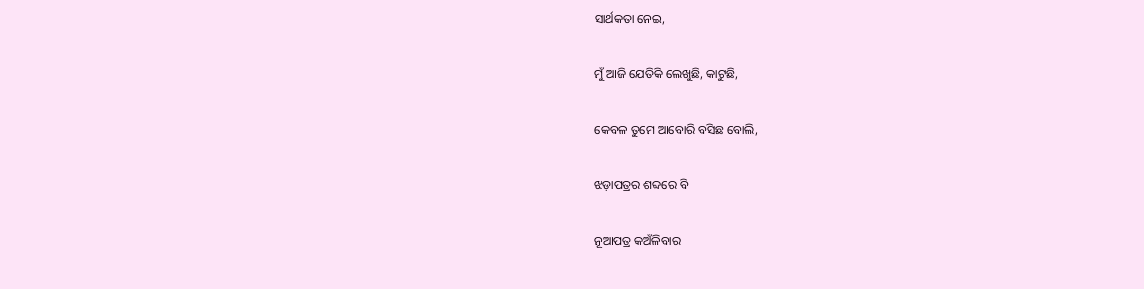ସାର୍ଥକତା ନେଇ,

ମୁଁ ଆଜି ଯେତିକି ଲେଖୁଛି, କାଟୁଛି,

କେବଳ ତୁମେ ଆବୋରି ବସିଛ ବୋଲି,

ଝଡ଼ାପତ୍ରର ଶବ୍ଦରେ ବି

ନୂଆପତ୍ର କଅଁଳିବାର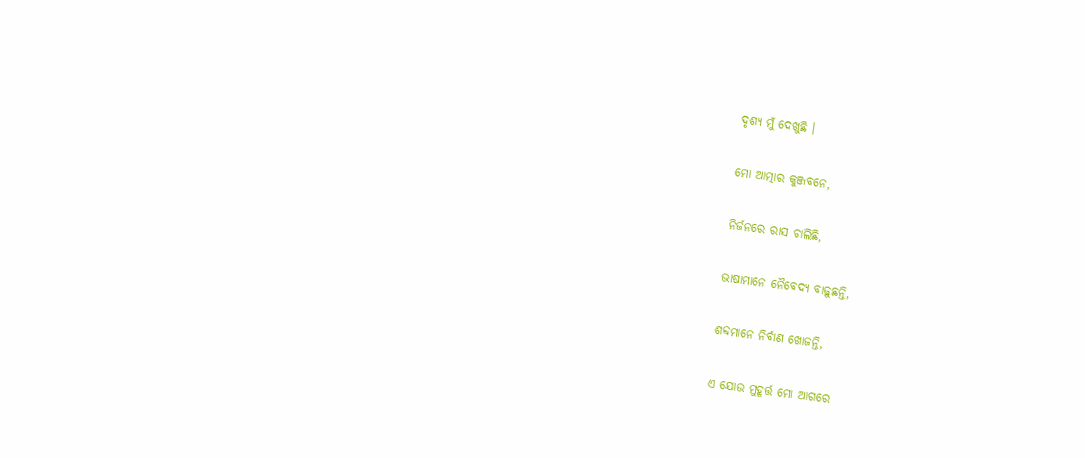ଦୃଶ୍ୟ ମୁଁ ଦେଖୁଛି ।

ମୋ ଆତ୍ମାର କୁଞ୍ଜବନେ,

ନିର୍ଜନରେ ରାସ ଚାଲିଛି,

ଭାଷାମାନେ ନୈବେଦ୍ୟ ବାଢ଼ୁଛନ୍ତି,

ଶବ୍ଦମାନେ ନିର୍ବାଣ ଖୋଜନ୍ତି,

ଏ ଯୋଉ ମୁହୂର୍ତ୍ତ ମୋ ଆଗରେ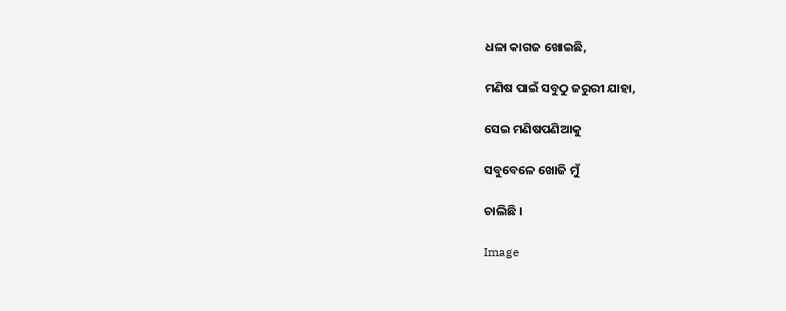ଧଳା କାଗଜ ଖୋଇଛି,

ମଣିଷ ପାଇଁ ସବୁଠୁ ଜରୁରୀ ଯାହା,

ସେଇ ମଣିଷପଣିଆକୁ

ସବୁବେଳେ ଖୋଜି ମୁଁ

ଚାଲିଛି ।

Image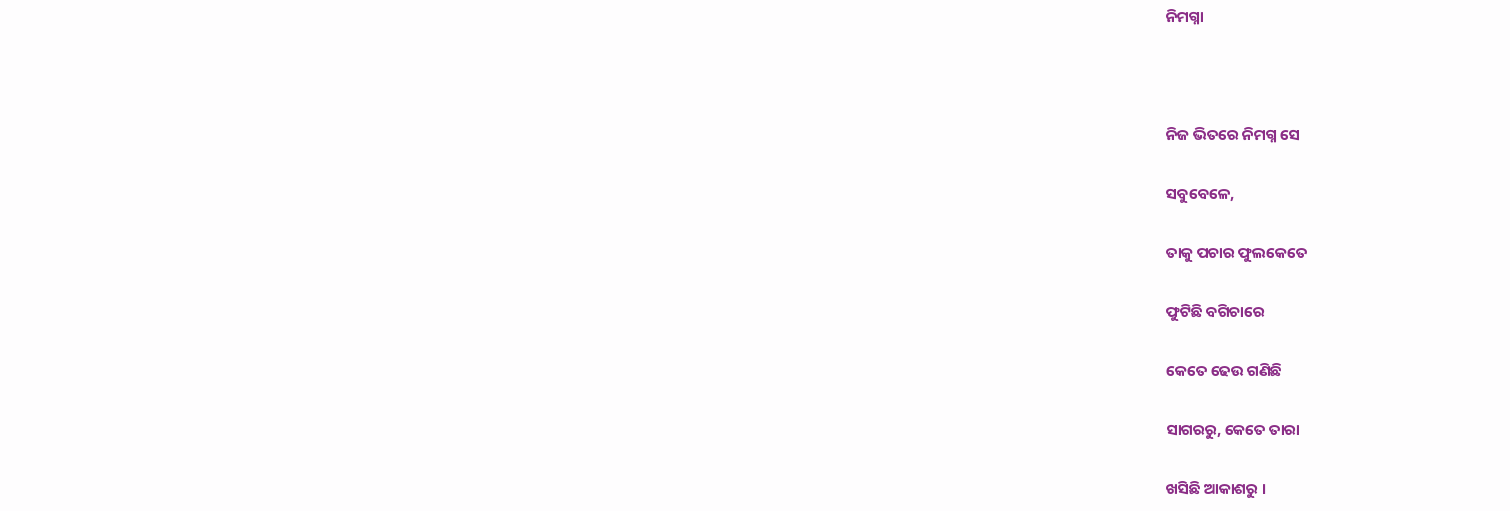ନିମଗ୍ନା



ନିଜ ଭିତରେ ନିମଗ୍ନ ସେ

ସବୁବେଳେ,

ତାକୁ ପଚାର ଫୁଲକେତେ

ଫୁଟିଛି ବଗିଚାରେ

କେତେ ଢେଉ ଗଣିଛି

ସାଗରରୁ, କେତେ ତାରା

ଖସିଛି ଆକାଶରୁ ।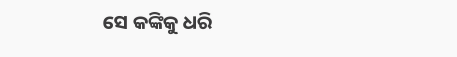ସେ କଙ୍କିକୁ ଧରି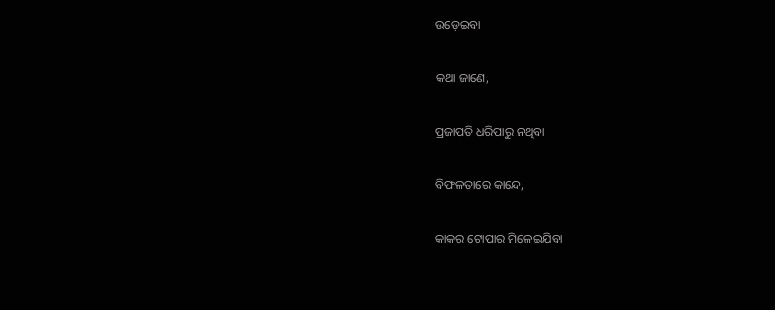ଉଡ଼େଇବା

କଥା ଜାଣେ,

ପ୍ରଜାପତି ଧରିପାରୁ ନଥିବା

ବିଫଳତାରେ କାନ୍ଦେ,

କାକର ଟୋପାର ମିଳେଇଯିବା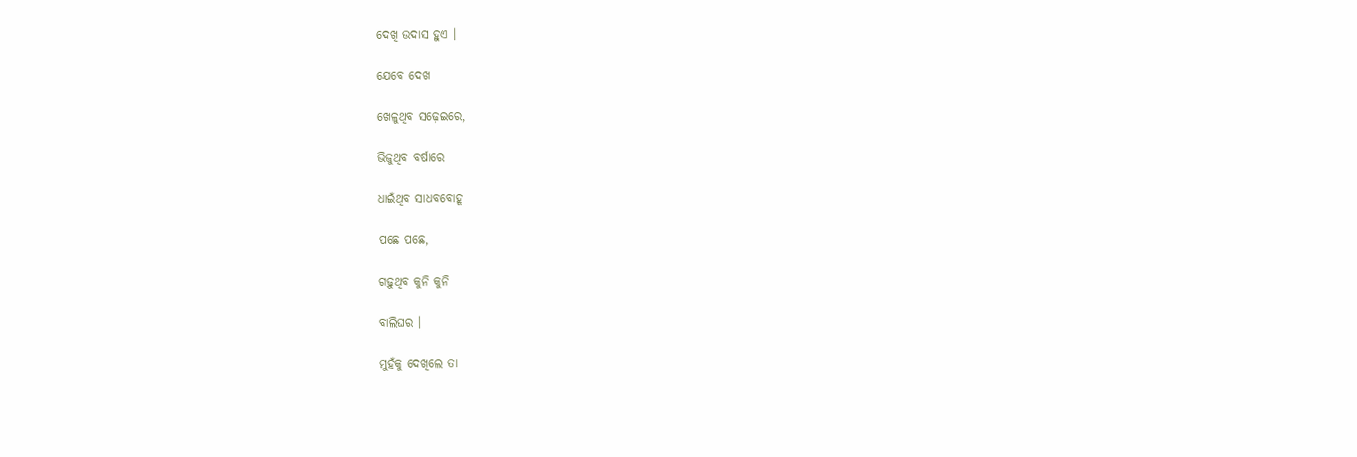ଦେଖି ଉଦାସ ହୁଏ ।

ଯେବେ ଦେଖ

ଖେଳୁଥିବ ସଢ଼େଇରେ,

ଭିଜୁଥିବ ବର୍ଷାରେ

ଧାଇଁଥିବ ସାଧବବୋହୂ

ପଛେ ପଛେ,

ଗଢ଼ୁଥିବ କୁନି କୁନି

ବାଲିଘର ।

ମୁହଁକୁ ଦେଖିଲେ ତା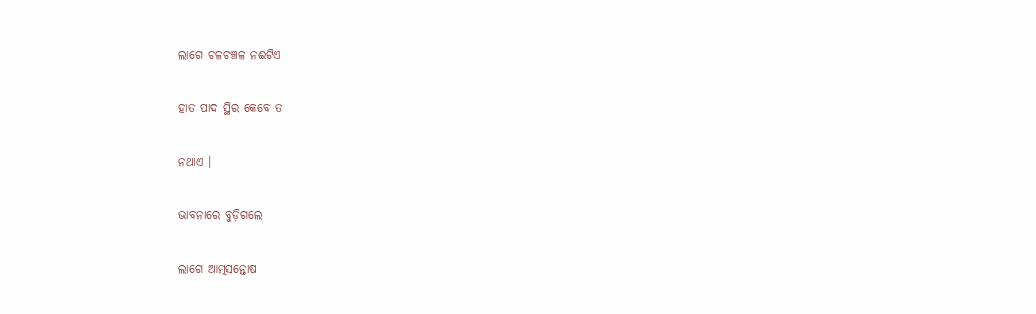ଲାଗେ ଚଳଚଞ୍ଚଳ ନଈଟିଏ

ହାତ ପାଦ ସ୍ଥିର କେବେ ତ

ନଥାଏ ।

ଭାବନାରେ ବୁଡ଼ିଗଲେ

ଲାଗେ ଆତ୍ମସନ୍ତୋଷ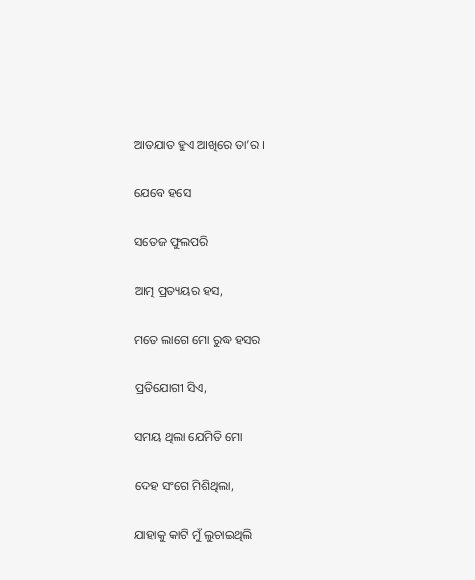ଆତଯାତ ହୁଏ ଆଖିରେ ତା’ର ।

ଯେବେ ହସେ

ସତେଜ ଫୁଲପରି

ଆତ୍ମ ପ୍ରତ୍ୟୟର ହସ,

ମତେ ଲାଗେ ମୋ ରୁଦ୍ଧ ହସର

ପ୍ରତିଯୋଗୀ ସିଏ,

ସମୟ ଥିଲା ଯେମିତି ମୋ

ଦେହ ସଂଗେ ମିଶିଥିଲା,

ଯାହାକୁ କାଟି ମୁଁ ଲୁଚାଇଥିଲି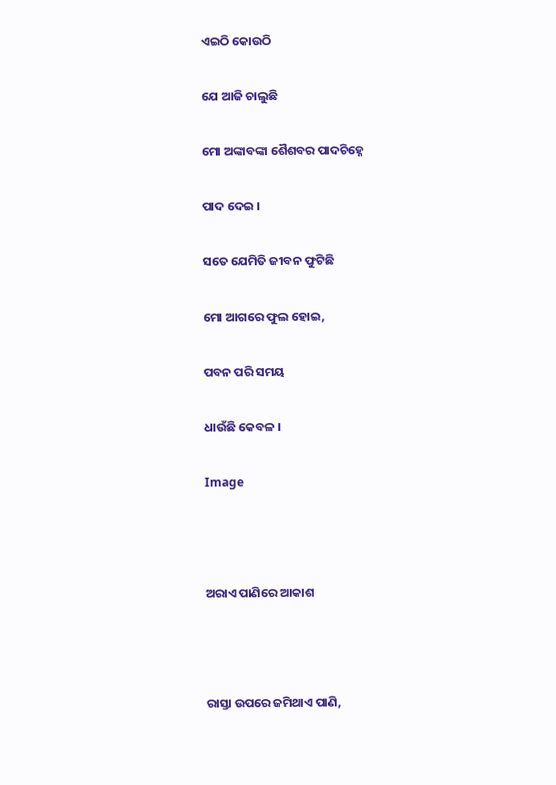ଏଇଠି କୋଉଠି

ଯେ ଆଜି ଚାଲୁଛି

ମୋ ଅଙ୍କାବଙ୍କା ଶୈଶବର ପାଦଚିହ୍ନେ

ପାଦ ଦେଇ ।

ସତେ ଯେମିତି ଜୀବନ ଫୁଟିଛି

ମୋ ଆଗରେ ଫୁଲ ହୋଇ,

ପବନ ପରି ସମୟ

ଧାଉଁଛି କେବଳ ।

Image



ଅରାଏ ପାଣିରେ ଆକାଶ



ରାସ୍ତା ଉପରେ ଜମିଥାଏ ପାଣି,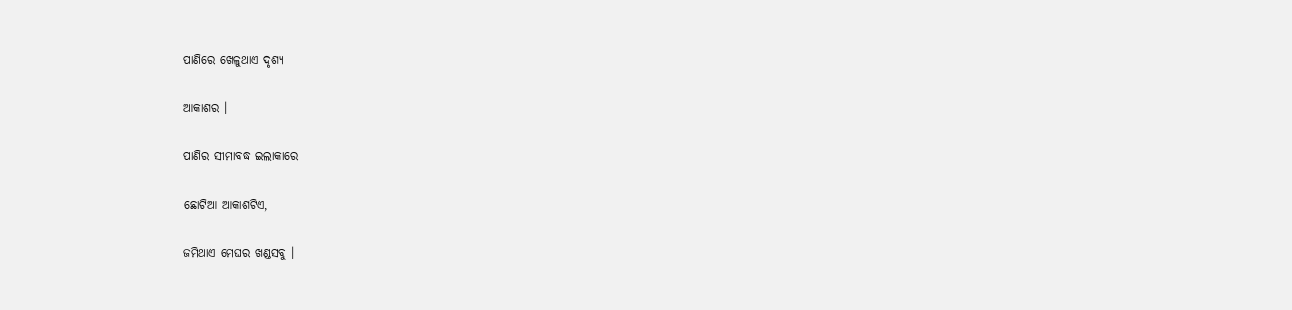ପାଣିରେ ଖେଳୁଥାଏ ଦୃଶ୍ୟ

ଆକାଶର ।

ପାଣିର ସୀମାବଦ୍ଧ ଇଲାକାରେ

ଛୋଟିଆ ଆକାଶଟିଏ,

ଜମିଥାଏ ମେଘର ଖଣ୍ଡସବୁ ।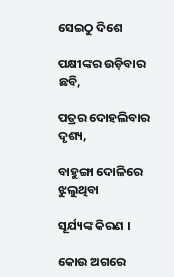ସେଇଠୁ ଦିଶେ

ପକ୍ଷୀଙ୍କର ଉଡ଼ିବାର ଛବି,

ପତ୍ରର ଦୋହଲିବାର ଦୃଶ୍ୟ,

ବାହୁଙ୍ଗା ଦୋଳିରେ ଝୁଲୁଥିବା

ସୂର୍ଯ୍ୟଙ୍କ କିରଣ ।

କୋଉ ଅଗରେ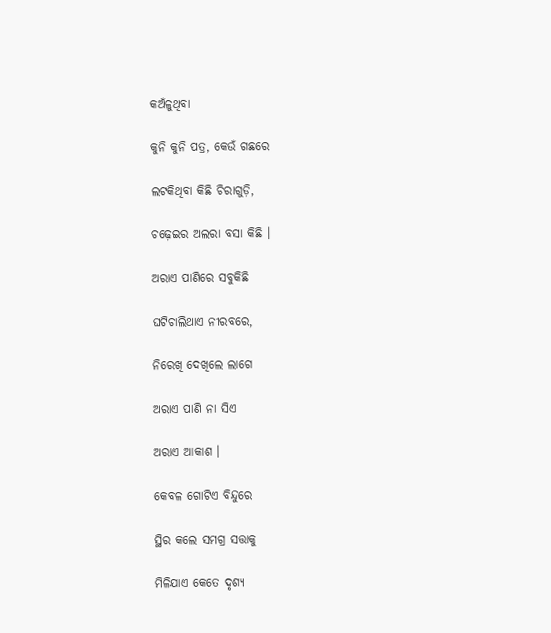କଅଁଳୁଥିବା

କୁନି କୁନି ପତ୍ର, କେଉଁ ଗଛରେ

ଲଟକିଥିବା କିଛି ଚିରାଗୁଡ଼ି,

ଚଢ଼େଇର ଅଲରା ବସା କିଛି ।

ଅରାଏ ପାଣିରେ ସବୁକିଛି

ଘଟିଚାଲିଥାଏ ନୀରବରେ,

ନିରେଖି ଦେଖିଲେ ଲାଗେ

ଅରାଏ ପାଣି ନା ସିଏ

ଅରାଏ ଆକାଶ ।

କେବଳ ଗୋଟିଏ ବିନ୍ଦୁରେ

ସ୍ଥିର କଲେ ସମଗ୍ର ସତ୍ତାକୁ

ମିଳିଯାଏ କେତେ ଦୃଶ୍ୟ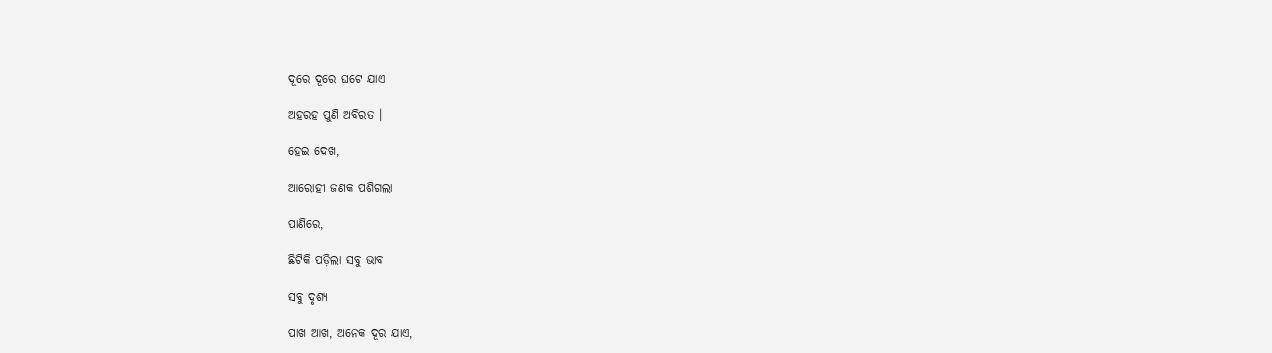ଦୂରେ ଦୂରେ ଘଟେ ଯାଏ

ଅହରହ ପୁଣି ଅବିରତ ।

ହେଇ ଦେଖ,

ଆରୋହୀ ଜଣକ ପଶିଗଲା

ପାଣିରେ,

ଛିଟିକି ପଡ଼ିଲା ସବୁ ଭାବ

ସବୁ ଦୃଶ୍ୟ

ପାଖ ଆଖ, ଅନେକ ଦୂର ଯାଏ,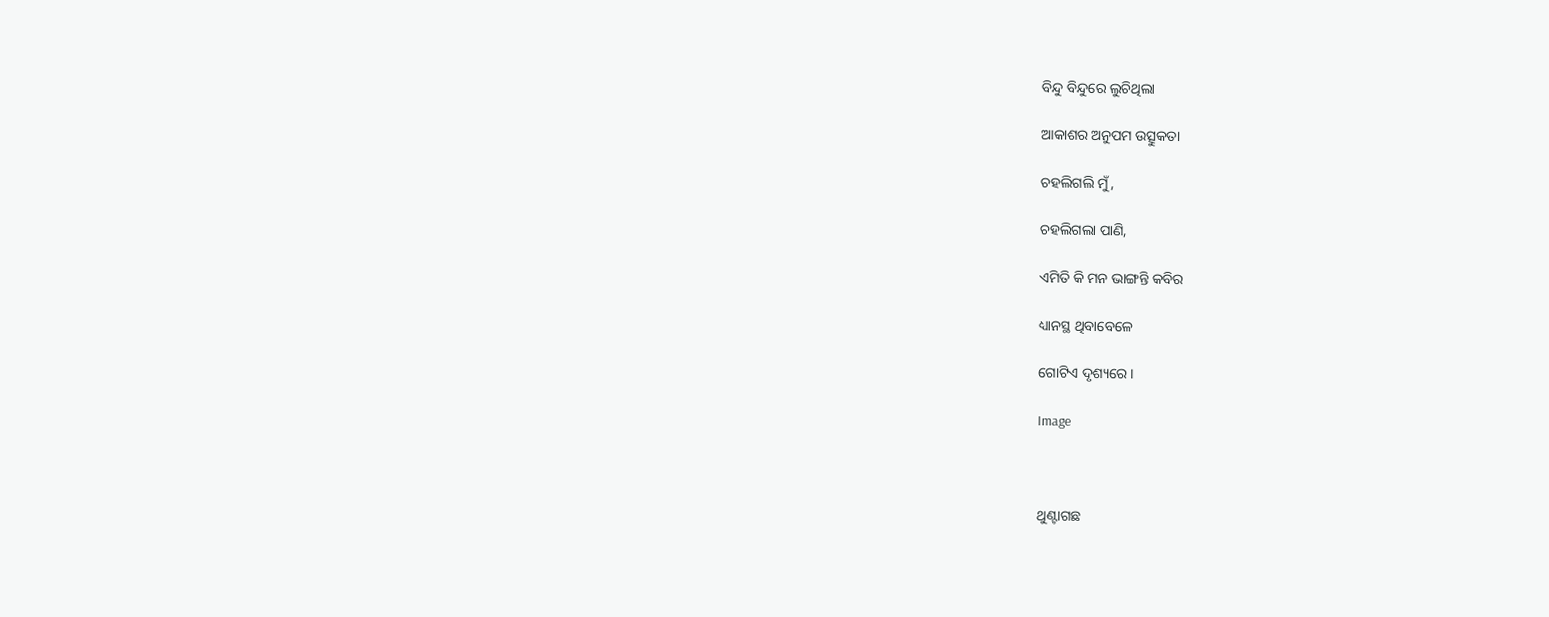ବିନ୍ଦୁ ବିନ୍ଦୁରେ ଲୁଚିଥିଲା

ଆକାଶର ଅନୁପମ ଉତ୍ସୁକତା

ଚହଲିଗଲି ମୁଁ,

ଚହଲିଗଲା ପାଣି,

ଏମିତି କି ମନ ଭାଙ୍ଗନ୍ତି କବିର

ଧ୍ୟାନସ୍ଥ ଥିବାବେଳେ

ଗୋଟିଏ ଦୃଶ୍ୟରେ ।

Image



ଥୁଣ୍ଟାଗଛ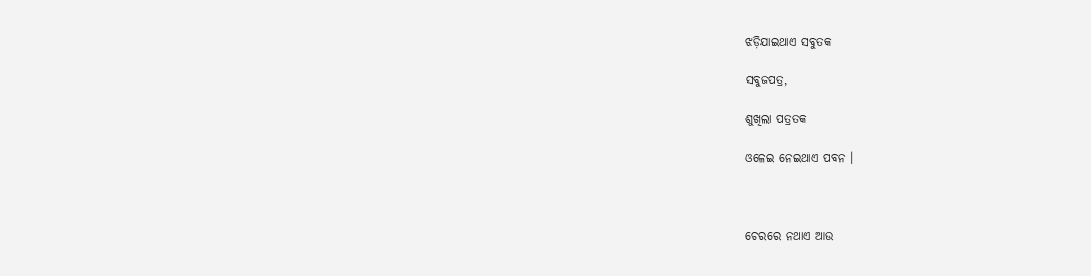ଝଡ଼ିଯାଇଥାଏ ସବୁତକ

ସବୁଜପତ୍ର,

ଶୁଖିଲା ପତ୍ରତକ

ଓଳେଇ ନେଇଥାଏ ପବନ ।



ଚେରରେ ନଥାଏ ଆଉ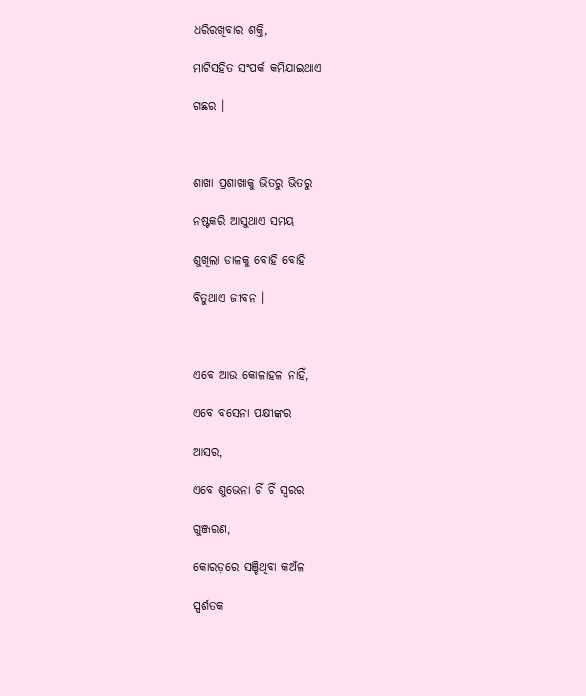ଧରିରଖିବାର ଶକ୍ତି,

ମାଟିସହିତ ସଂପର୍କ କମିଯାଇଥାଏ

ଗଛର ।



ଶାଖା ପ୍ରଶାଖାକୁ ଭିତରୁ ଭିତରୁ

ନଷ୍ଟକରି ଆସୁଥାଏ ସମୟ

ଶୁଖିଲା ଡାଳକୁ ବୋହି ବୋହି

ବିତୁଥାଏ ଜୀବନ ।



ଏବେ ଆଉ କୋଳାହଳ ନାହିଁ,

ଏବେ ବସେନା ପକ୍ଷୀଙ୍କର

ଆସର,

ଏବେ ଶୁଭେନା ଚିଁ ଚିଁ ସ୍ୱରର

ଗୁଞ୍ଜରଣ,

କୋରଡ଼ରେ ସଞ୍ଚିଥିବା କଅଁଳ

ସ୍ପର୍ଶତକ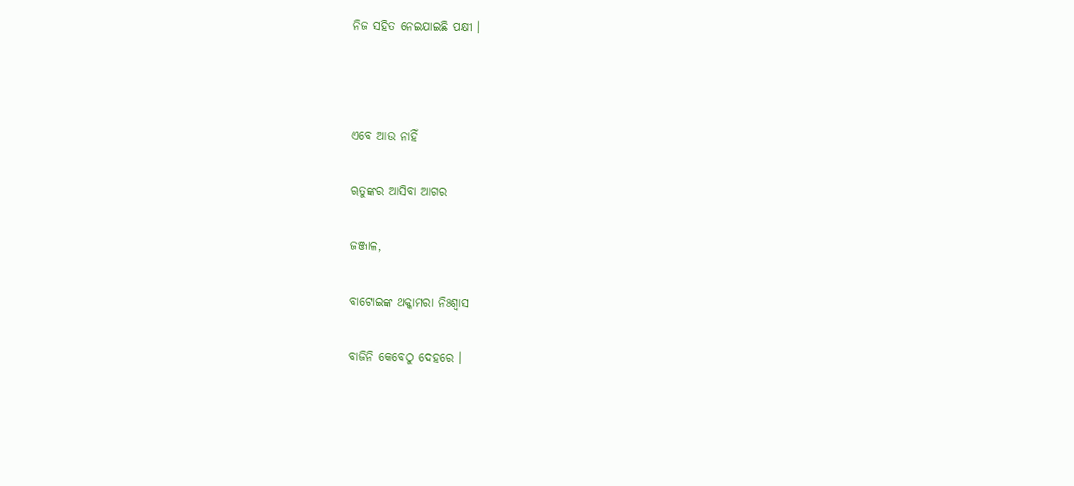ନିଜ ସହିତ ନେଇଯାଇଛି ପକ୍ଷୀ ।



ଏବେ ଆଉ ନାହିଁ

ୠତୁଙ୍କର ଆସିବା ଆଗର

ଜଞ୍ଜାଳ,

ବାଟୋଇଙ୍କ ଥକ୍କାମରା ନିଃଶ୍ୱାସ

ବାଜିନି କେବେଠୁ ଦେହରେ ।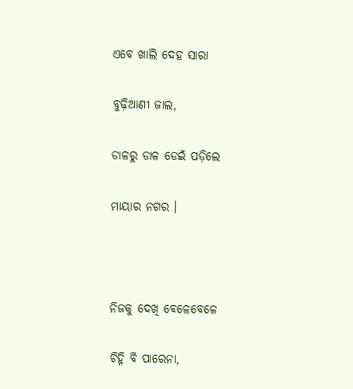ଏବେ ଖାଲି ଦେହ ସାରା

ବୁଢ଼ିଆଣୀ ଜାଲ,

ଡାଳରୁ ଡାଳ ଡେଇଁ ପଡ଼ିଲେ

ମାୟାର ନଗର ।



ନିଜକୁ ଦେଖି ବେଳେବେଳେ

ଚିହ୍ନି ବି ପାରେନା,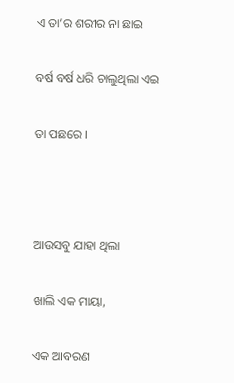ଏ ତା’ର ଶରୀର ନା ଛାଇ

ବର୍ଷ ବର୍ଷ ଧରି ଚାଲୁଥିଲା ଏଇ

ତା ପଛରେ ।



ଆଉସବୁ ଯାହା ଥିଲା

ଖାଲି ଏକ ମାୟା,

ଏକ ଆବରଣ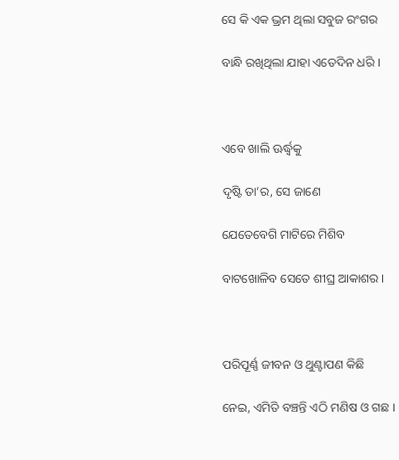ସେ କି ଏକ ଭ୍ରମ ଥିଲା ସବୁଜ ରଂଗର

ବାନ୍ଧି ରଖିଥିଲା ଯାହା ଏତେଦିନ ଧରି ।



ଏବେ ଖାଲି ଊର୍ଦ୍ଧ୍ୱକୁ

ଦୃଷ୍ଟି ତା’ର, ସେ ଜାଣେ

ଯେତେବେଗି ମାଟିରେ ମିଶିବ

ବାଟଖୋଳିବ ସେତେ ଶୀଘ୍ର ଆକାଶର ।



ପରିପୂର୍ଣ୍ଣ ଜୀବନ ଓ ଥୁଣ୍ଟାପଣ କିଛି

ନେଇ, ଏମିତି ବଞ୍ଚନ୍ତି ଏଠି ମଣିଷ ଓ ଗଛ ।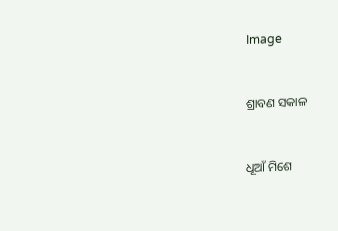Image



ଶ୍ରାବଣ ସକାଳ



ଧୂଆଁ ମିଶେ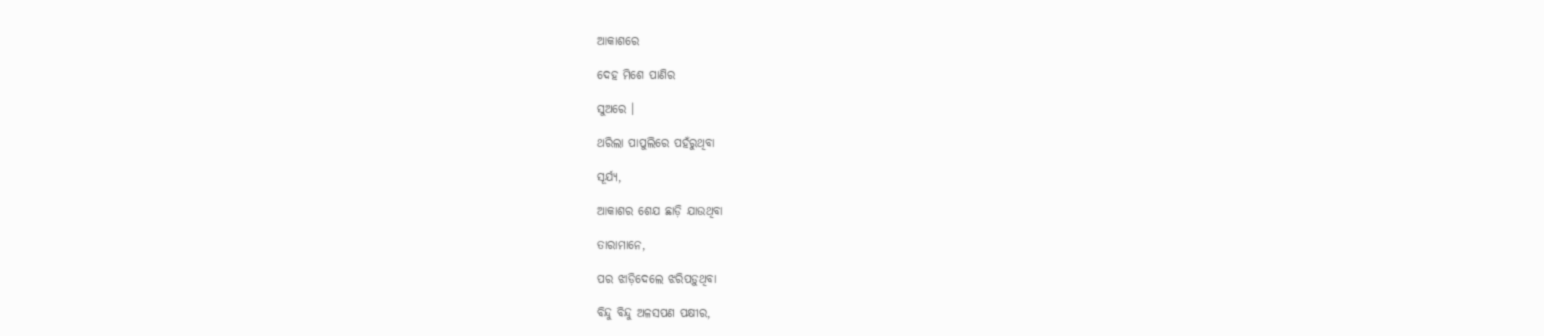ଆକାଶରେ

ଦେହ ମିଶେ ପାଣିର

ସୁଅରେ ।

ଥରିଲା ପାପୁଲିରେ ପହଁରୁଥିବା

ସୂର୍ଯ୍ୟ,

ଆକାଶର ଶେଯ ଛାଡ଼ି ଯାଉଥିବା

ତାରାମାନେ,

ପର ଝାଡ଼ିଦେଲେ ଝରିପଡ଼ୁଥିବା

ବିନ୍ଦୁ ବିନ୍ଦୁ ଅଳସପଣ ପକ୍ଷୀର,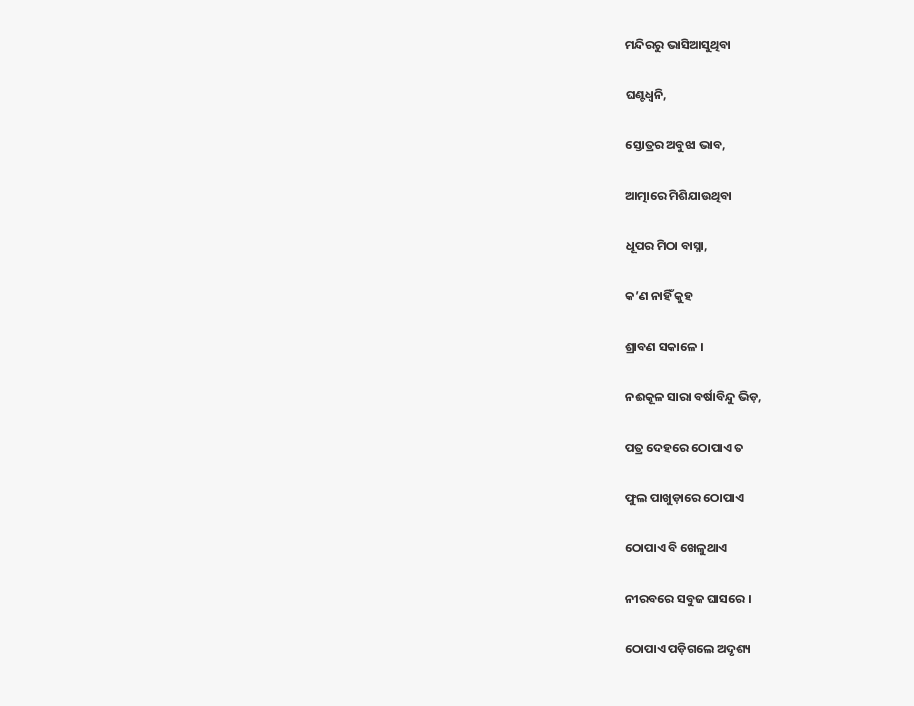ମନ୍ଦିରରୁ ଭାସିଆସୁଥିବା

ଘଣ୍ଟଧ୍ୱନି,

ସ୍ତୋତ୍ରର ଅବୁଝା ଭାବ,

ଆତ୍ମାରେ ମିଶିଯାଉଥିବା

ଧୂପର ମିଠା ବାସ୍ନା,

କ’ଣ ନାହିଁ କୁହ

ଶ୍ରାବଣ ସକାଳେ ।

ନଈକୂଳ ସାରା ବର୍ଷାବିନ୍ଦୁ ଭିଡ଼,

ପତ୍ର ଦେହରେ ଠୋପାଏ ତ

ଫୁଲ ପାଖୁଡ଼ାରେ ଠୋପାଏ

ଠୋପାଏ ବି ଖେଳୁଥାଏ

ନୀରବରେ ସବୁଜ ଘାସରେ ।

ଠୋପାଏ ପଡ଼ିଗଲେ ଅଦୃଶ୍ୟ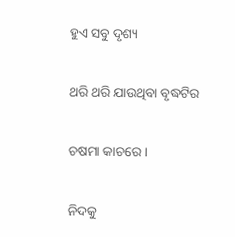ହୁଏ ସବୁ ଦୃଶ୍ୟ

ଥରି ଥରି ଯାଉଥିବା ବୃଦ୍ଧଟିର

ଚଷମା କାଚରେ ।

ନିଦକୁ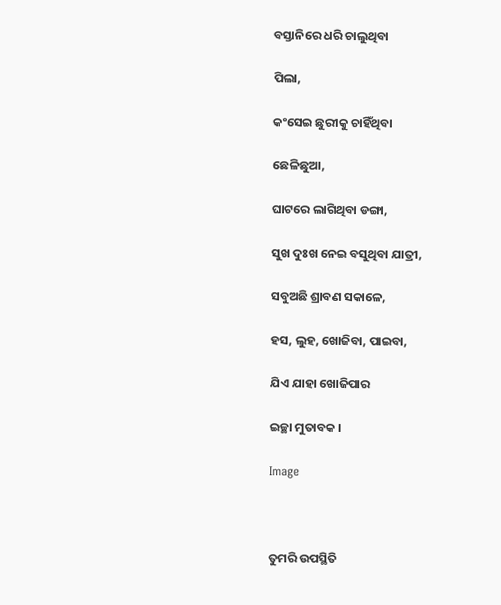ବସ୍ତାନିରେ ଧରି ଚାଲୁଥିବା

ପିଲା,

କଂସେଇ ଛୁରୀକୁ ଚାହିଁଥିବା

ଛେଳିଛୁଆ,

ଘାଟରେ ଲାଗିଥିବା ଡଙ୍ଗା,

ସୁଖ ଦୁଃଖ ନେଇ ବସୁଥିବା ଯାତ୍ରୀ,

ସବୁଅଛି ଶ୍ରାବଣ ସକାଳେ,

ହସ, ଲୁହ, ଖୋଜିବା, ପାଇବା,

ଯିଏ ଯାହା ଖୋଜିପାର

ଇଚ୍ଛା ମୁତାବକ ।

Image



ତୁମରି ଉପସ୍ଥିତି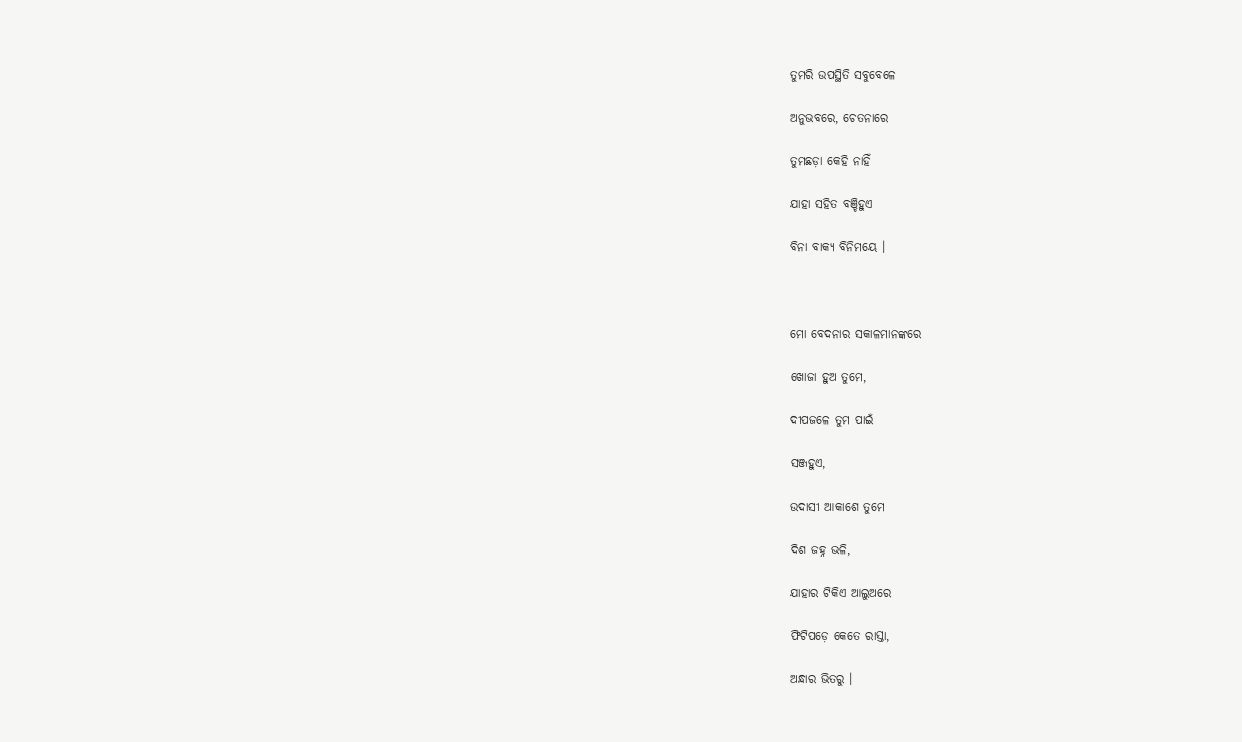ତୁମରି ଉପସ୍ଥିତି ସବୁବେଳେ

ଅନୁଭବରେ, ଚେତନାରେ

ତୁମଛଡ଼ା କେହି ନାହିଁ

ଯାହା ସହିତ ବଞ୍ଚିହୁଏ

ବିନା ବାକ୍ୟ ବିନିମୟେ ।



ମୋ ବେଦନାର ସକାଳମାନଙ୍କରେ

ଖୋଜା ହୁଅ ତୁମେ,

ଦୀପଜଳେ ତୁମ ପାଇଁ

ସଞ୍ଜହୁଏ,

ଉଦାସୀ ଆକାଶେ ତୁମେ

ଦିଶ ଜହ୍ନ ଭଳି,

ଯାହାର ଟିକିଏ ଆଲୁଅରେ

ଫିଟିପଡ଼େ କେତେ ରାସ୍ତା,

ଅନ୍ଧାର ଭିତରୁ ।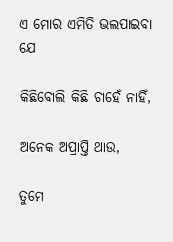ଏ ମୋର ଏମିତି ଭଲପାଇବା ଯେ

କିଛିବୋଲି କିଛି ଚାହେଁ ନାହିଁ,

ଅନେକ ଅପ୍ରାପ୍ତି ଥାଉ,

ତୁମେ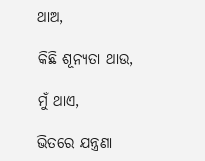ଥାଅ,

କିଛି ଶୂନ୍ୟତା ଥାଉ,

ମୁଁ ଥାଏ,

ଭିତରେ ଯନ୍ତ୍ରଣା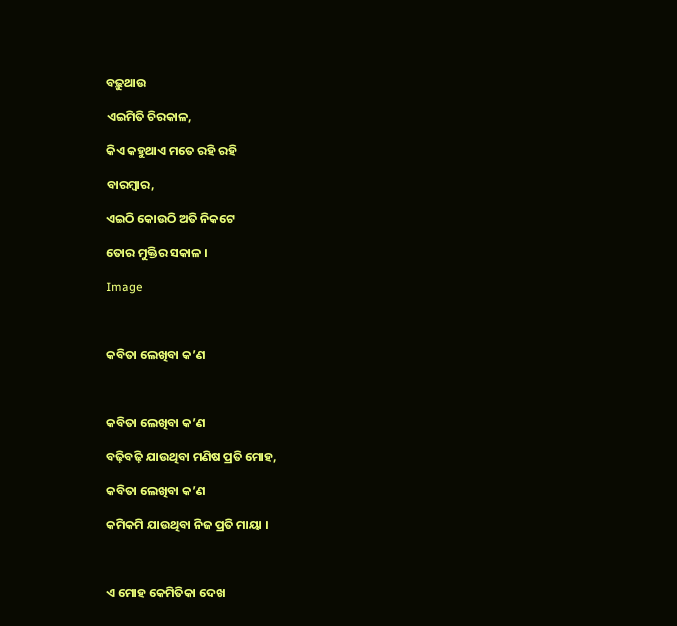ବଢ଼ୁଥାଉ

ଏଇମିତି ଚିରକାଳ,

କିଏ କହୁଥାଏ ମତେ ରହି ରହି

ବାରମ୍ବାର,

ଏଇଠି କୋଉଠି ଅତି ନିକଟେ

ତୋର ମୁକ୍ତିର ସକାଳ ।

Image



କବିତା ଲେଖିବା କ’ଣ



କବିତା ଲେଖିବା କ’ଣ

ବଢ଼ିବଢ଼ି ଯାଉଥିବା ମଣିଷ ପ୍ରତି ମୋହ,

କବିତା ଲେଖିବା କ’ଣ

କମିକମି ଯାଉଥିବା ନିଜ ପ୍ରତି ମାୟା ।



ଏ ମୋହ କେମିତିକା ଦେଖ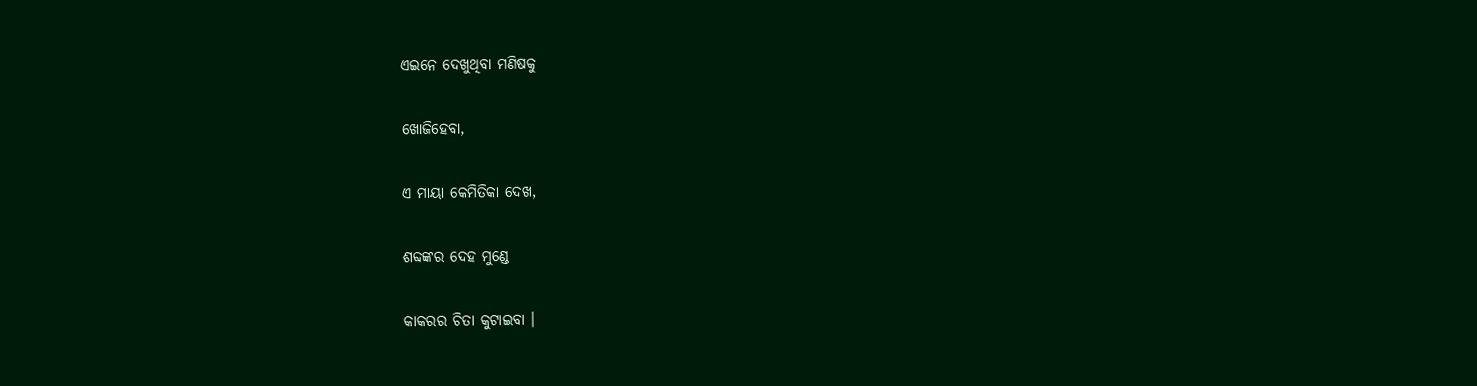ଏଇନେ ଦେଖୁଥିବା ମଣିଷକୁ

ଖୋଜିହେବା,

ଏ ମାୟା କେମିତିକା ଦେଖ,

ଶବ୍ଦଙ୍କର ଦେହ ମୁଣ୍ଡେ

କାକରର ଚିତା କୁଟାଇବା ।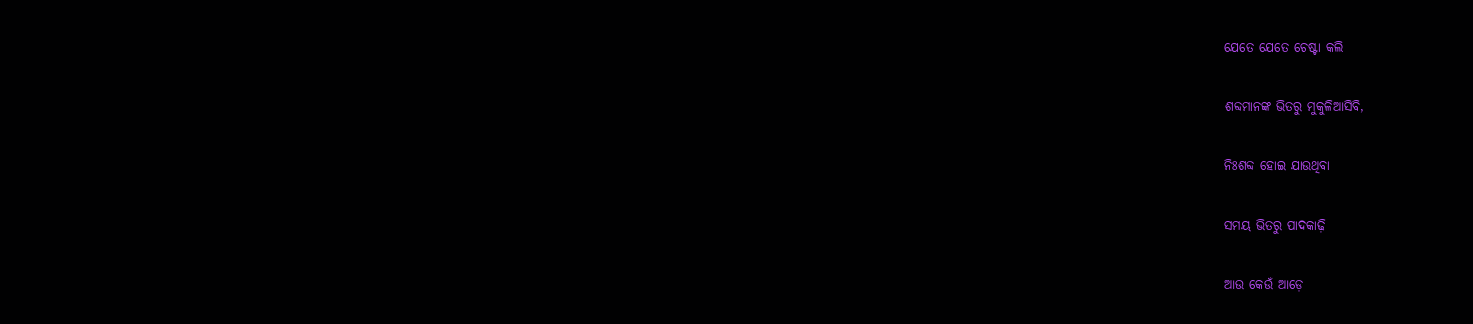ଯେତେ ଯେତେ ଚେଷ୍ଟା କଲି

ଶବ୍ଦମାନଙ୍କ ଭିତରୁ ମୁକୁଳିଆସିବି,

ନିଃଶବ୍ଦ ହୋଇ ଯାଉଥିବା

ସମୟ ଭିତରୁ ପାଦକାଢ଼ି

ଆଉ କେଉଁ ଆଡ଼େ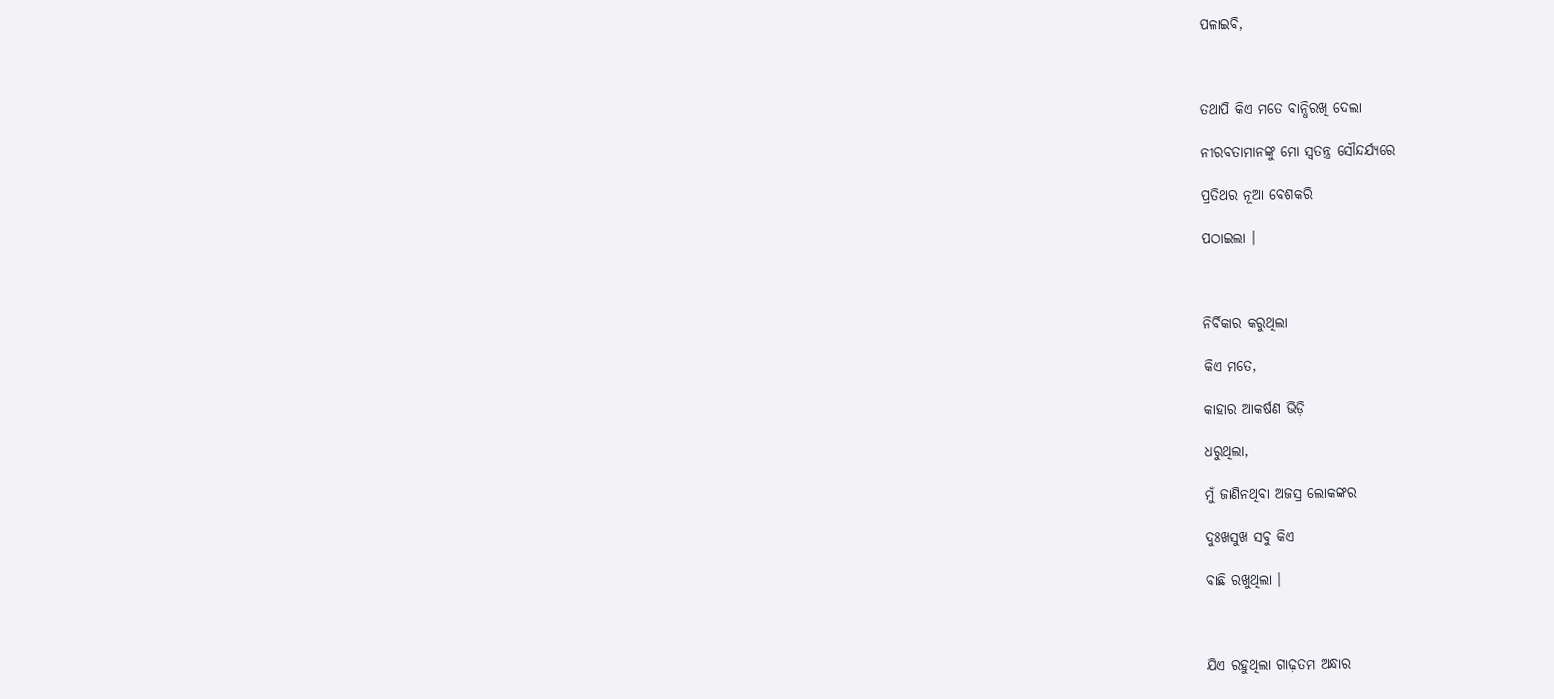ପଳାଇବି,



ତଥାପି କିଏ ମତେ ବାନ୍ଧିରଖି ଦେଲା

ନୀରବତାମାନଙ୍କୁ ମୋ ସ୍ୱତନ୍ତ୍ର ସୌନ୍ଦର୍ଯ୍ୟରେ

ପ୍ରତିଥର ନୂଆ ବେଶକରି

ପଠାଇଲା ।



ନିର୍ବିକାର କରୁଥିଲା

କିଏ ମତେ,

କାହାର ଆକର୍ଷଣ ଭିଡ଼ି

ଧରୁଥିଲା,

ମୁଁ ଜାଣିନଥିବା ଅଜସ୍ର ଲୋକଙ୍କର

ଦୁଃଖସୁଖ ସବୁ କିଏ

ବାଛି ରଖୁଥିଲା ।



ଯିଏ ରହୁଥିଲା ଗାଢ଼ତମ ଅନ୍ଧାର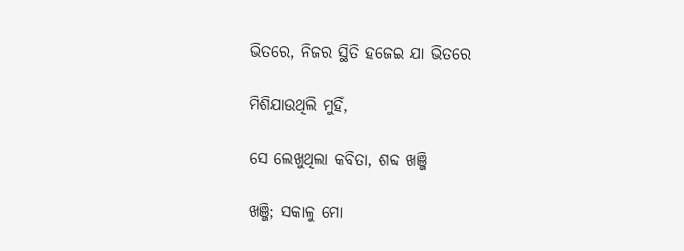ଭିତରେ, ନିଜର ସ୍ଥିତି ହଜେଇ ଯା ଭିତରେ

ମିଶିଯାଉଥିଲି ମୁହିଁ,

ସେ ଲେଖୁଥିଲା କବିତା, ଶବ୍ଦ ଖଞ୍ଜି

ଖଞ୍ଜି; ସକାଳୁ ମୋ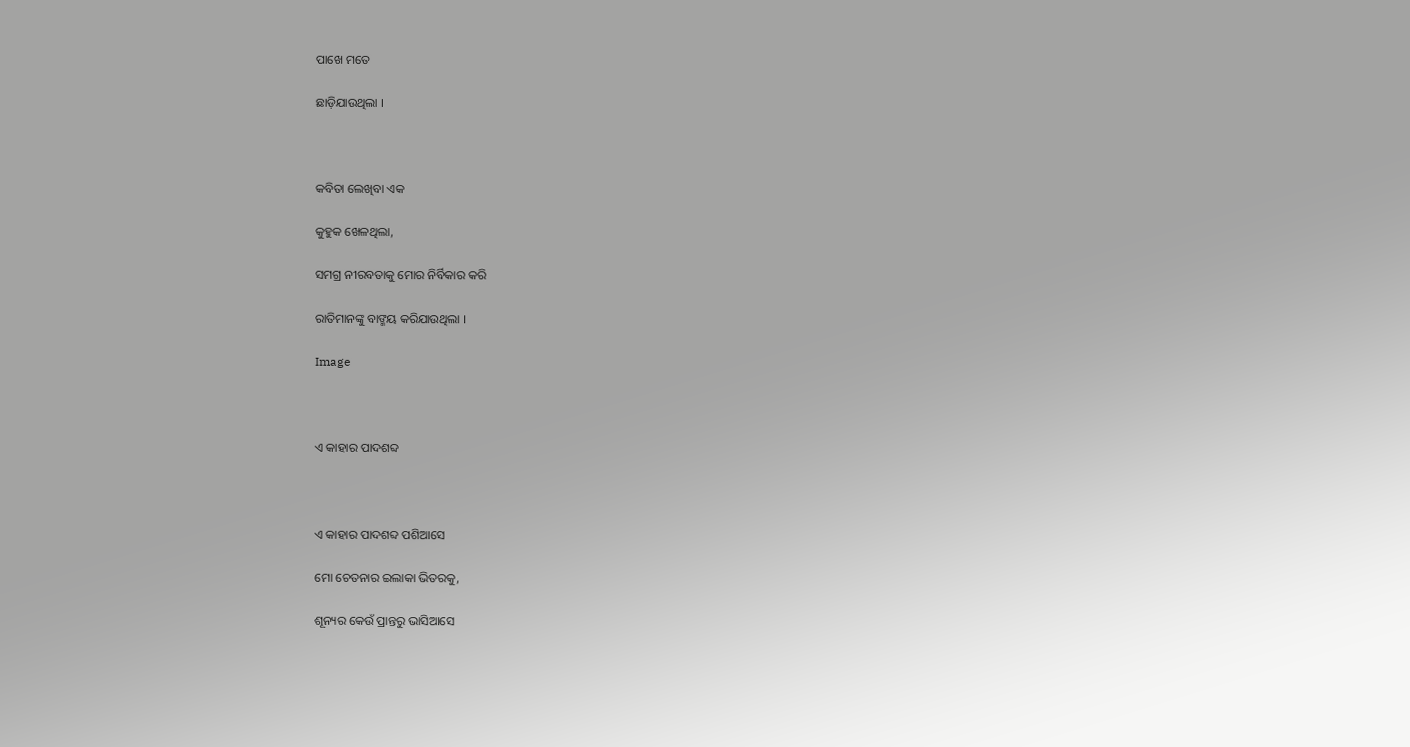ପାଖେ ମତେ

ଛାଡ଼ିଯାଉଥିଲା ।



କବିତା ଲେଖିବା ଏକ

କୁହୁକ ଖେଳଥିଲା,

ସମଗ୍ର ନୀରବତାକୁ ମୋର ନିର୍ବିକାର କରି

ରାତିମାନଙ୍କୁ ବାଙ୍ମୟ କରିଯାଉଥିଲା ।

Image



ଏ କାହାର ପାଦଶବ୍ଦ



ଏ କାହାର ପାଦଶବ୍ଦ ପଶିଆସେ

ମୋ ଚେତନାର ଇଲାକା ଭିତରକୁ,

ଶୂନ୍ୟର କେଉଁ ପ୍ରାନ୍ତରୁ ଭାସିଆସେ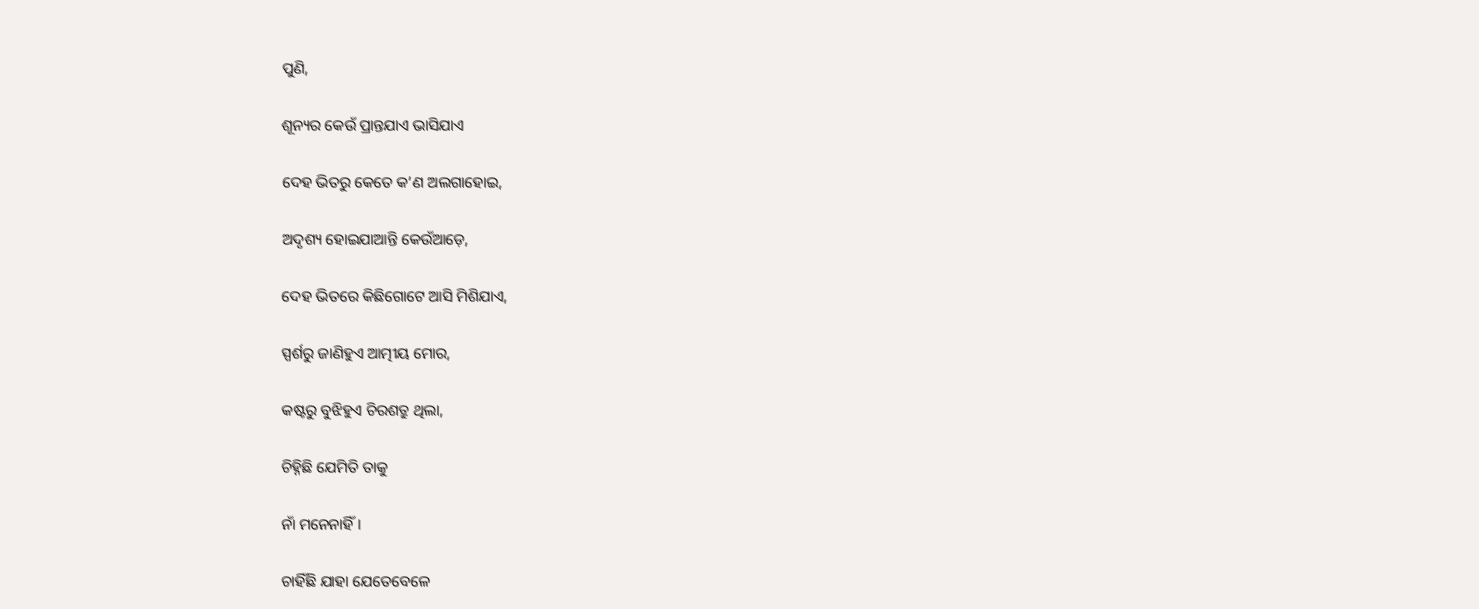ପୁଣି,

ଶୂନ୍ୟର କେଉଁ ପ୍ରାନ୍ତଯାଏ ଭାସିଯାଏ

ଦେହ ଭିତରୁ କେତେ କ’ଣ ଅଲଗାହୋଇ,

ଅଦୃଶ୍ୟ ହୋଇଯାଆନ୍ତି କେଉଁଆଡ଼େ,

ଦେହ ଭିତରେ କିଛିଗୋଟେ ଆସି ମିଶିଯାଏ,

ସ୍ପର୍ଶରୁ ଜାଣିହୁଏ ଆତ୍ମୀୟ ମୋର,

କଷ୍ଟରୁ ବୁଝିହୁଏ ଚିରଶତ୍ରୁ ଥିଲା,

ଚିହ୍ନିଛି ଯେମିତି ତାକୁ

ନାଁ ମନେନାହିଁ ।

ଚାହିଁଛି ଯାହା ଯେତେବେଳେ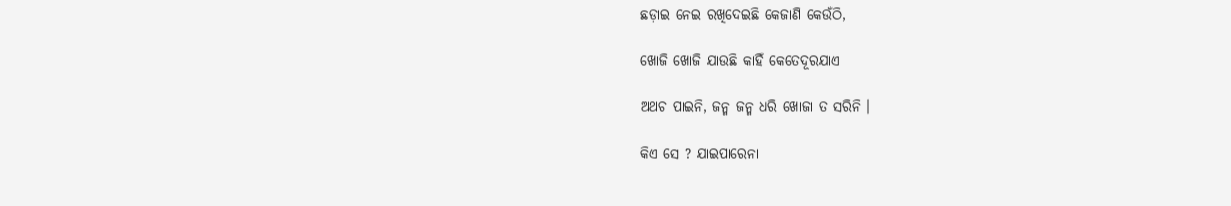ଛଡ଼ାଇ ନେଇ ରଖିଦେଇଛି କେଜାଣି କେଉଁଠି,

ଖୋଜି ଖୋଜି ଯାଉଛି କାହିଁ କେତେଦୂରଯାଏ

ଅଥଚ ପାଇନି, ଜନ୍ମ ଜନ୍ମ ଧରି ଖୋଜା ତ ସରିନି ।

କିଏ ସେ ? ଯାଇପାରେନା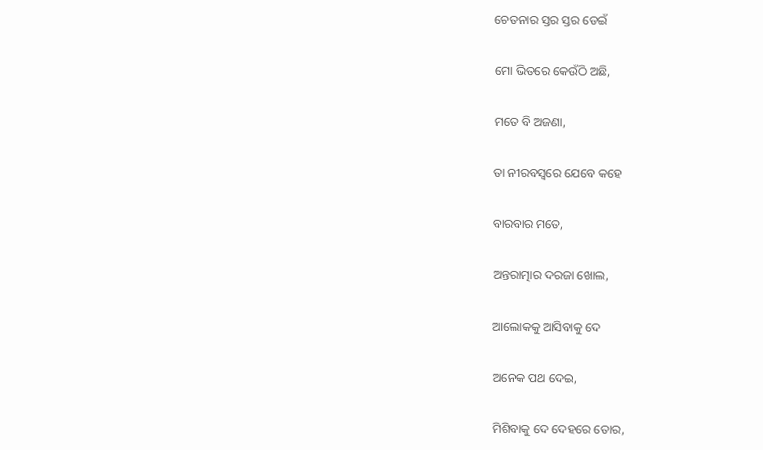ଚେତନାର ସ୍ତର ସ୍ତର ଡେଇଁ

ମୋ ଭିତରେ କେଉଁଠି ଅଛି,

ମତେ ବି ଅଜଣା,

ତା ନୀରବସ୍ୱରେ ଯେବେ କହେ

ବାରବାର ମତେ,

ଅନ୍ତରାତ୍ମାର ଦରଜା ଖୋଲ,

ଆଲୋକକୁ ଆସିବାକୁ ଦେ

ଅନେକ ପଥ ଦେଇ,

ମିଶିବାକୁ ଦେ ଦେହରେ ତୋର,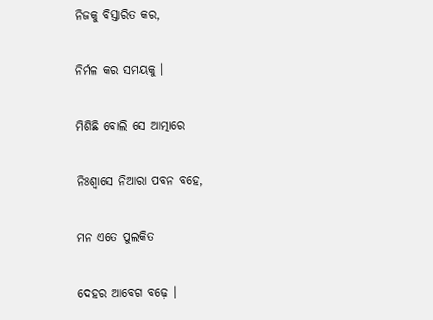ନିଜକୁ ବିସ୍ତାରିତ କର,

ନିର୍ମଳ କର ସମୟକୁ ।

ମିଶିଛି ବୋଲି ସେ ଆତ୍ମାରେ

ନିଃଶ୍ୱାସେ ନିଆରା ପବନ ବହେ,

ମନ ଏତେ ପୁଲକିତ

ଦେହର ଆବେଗ ବଢ଼େ ।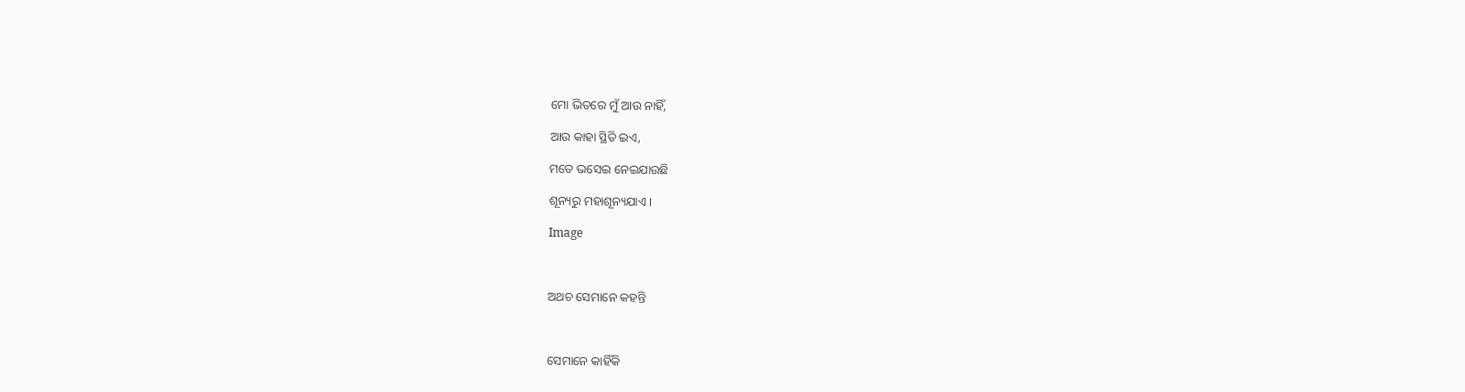ମୋ ଭିତରେ ମୁଁ ଆଉ ନାହିଁ,

ଆଉ କାହା ସ୍ଥିତି ଇଏ,

ମତେ ଭସେଇ ନେଇଯାଉଛି

ଶୂନ୍ୟରୁ ମହାଶୂନ୍ୟଯାଏ ।

Image



ଅଥଚ ସେମାନେ କହନ୍ତି



ସେମାନେ କାହିଁକି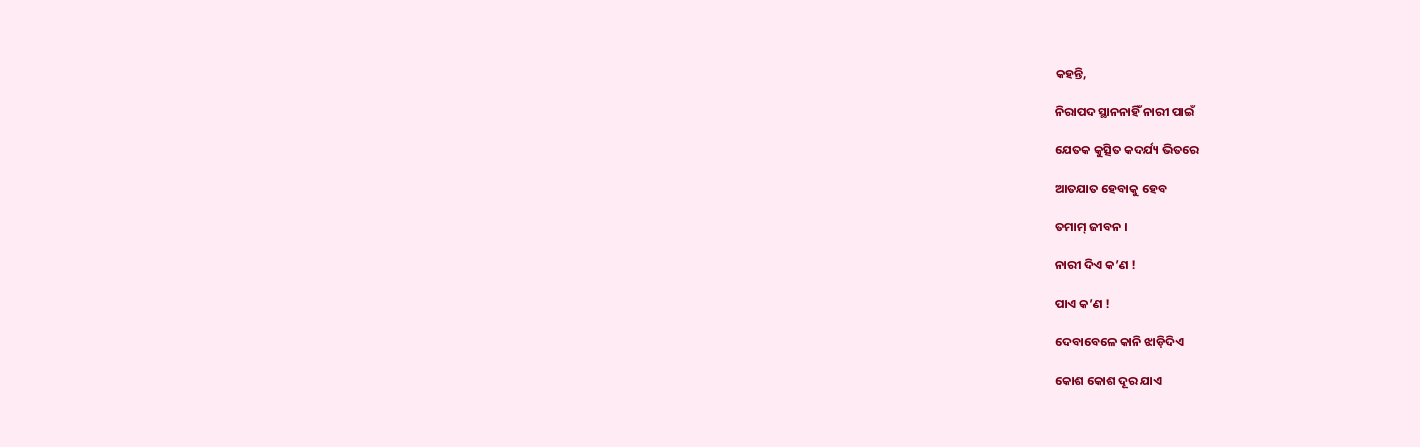କହନ୍ତି,

ନିରାପଦ ସ୍ଥାନନାହିଁ ନାରୀ ପାଇଁ

ଯେତକ କୁତ୍ସିତ କଦର୍ଯ୍ୟ ଭିତରେ

ଆତଯାତ ହେବାକୁ ହେବ

ତମାମ୍‌ ଜୀବନ ।

ନାରୀ ଦିଏ କ’ଣ !

ପାଏ କ’ଣ !

ଦେବାବେଳେ କାନି ଝାଡ଼ିଦିଏ

କୋଶ କୋଶ ଦୂର ଯାଏ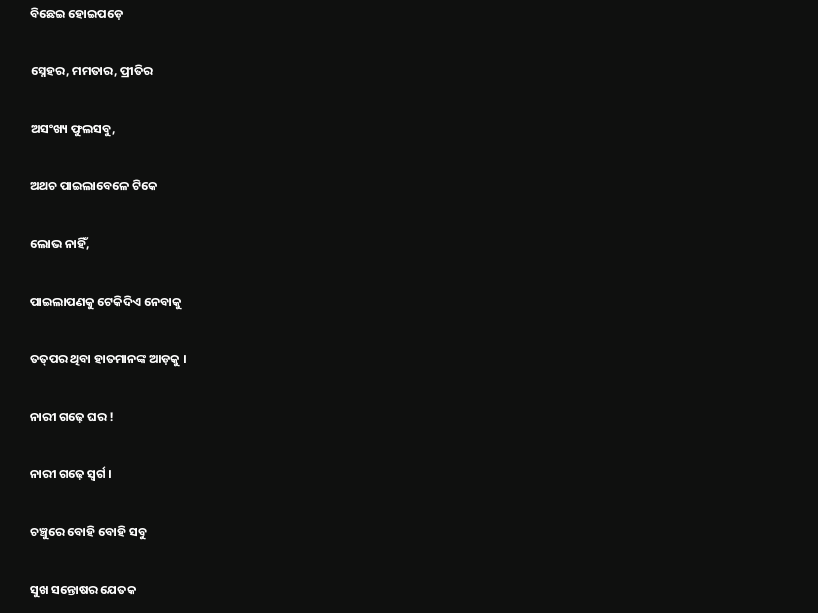ବିଛେଇ ହୋଇପଡ଼େ

ସ୍ନେହର, ମମତାର, ପ୍ରୀତିର

ଅସଂଖ୍ୟ ଫୁଲସବୁ,

ଅଥଚ ପାଇଲାବେଳେ ଟିକେ

ଲୋଭ ନାହିଁ,

ପାଇଲାପଣକୁ ଟେକିଦିଏ ନେବାକୁ

ତତ୍‌ପର ଥିବା ହାତମାନଙ୍କ ଆଡ଼କୁ ।

ନାରୀ ଗଢ଼େ ଘର !

ନାରୀ ଗଢ଼େ ସ୍ୱର୍ଗ ।

ଚଞ୍ଚୁରେ ବୋହି ବୋହି ସବୁ

ସୁଖ ସନ୍ତୋଷର ଯେତକ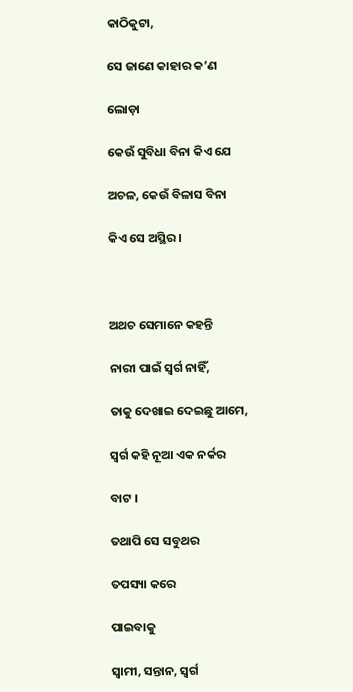କାଠିକୁଟା,

ସେ ଜାଣେ କାହାର କ’ଣ

ଲୋଡ଼ା

କେଉଁ ସୁବିଧା ବିନା କିଏ ଯେ

ଅଚଳ, କେଉଁ ବିଳାସ ବିନା

କିଏ ସେ ଅସ୍ଥିର ।



ଅଥଚ ସେମାନେ କହନ୍ତି

ନାରୀ ପାଇଁ ସ୍ୱର୍ଗ ନାହିଁ,

ତାକୁ ଦେଖାଇ ଦେଇଛୁ ଆମେ,

ସ୍ୱର୍ଗ କହି ନୂଆ ଏକ ନର୍କର

ବାଟ ।

ତଥାପି ସେ ସବୁଥର

ତପସ୍ୟା କରେ

ପାଇବାକୁ

ସ୍ୱାମୀ, ସନ୍ତାନ, ସ୍ୱର୍ଗ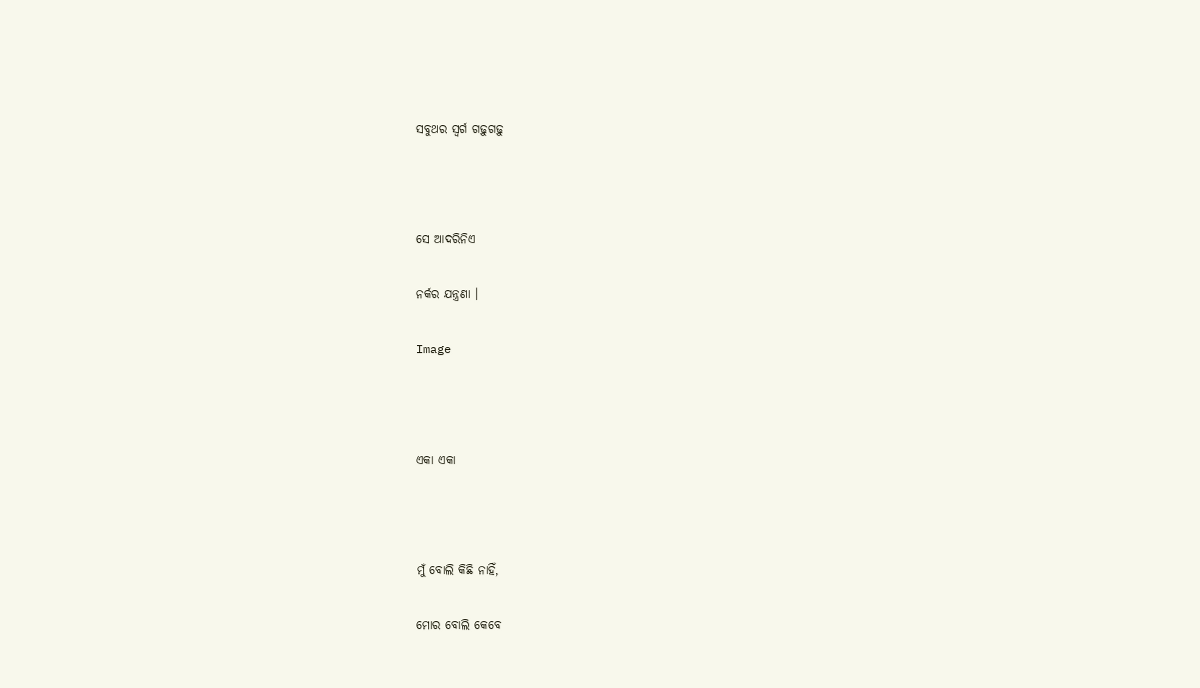ସବୁଥର ସ୍ୱର୍ଗ ଗଢ଼ୁଗଢ଼ୁ



ସେ ଆଦରିନିଏ

ନର୍କର ଯନ୍ତ୍ରଣା ।

Image



ଏକା ଏକା



ମୁଁ ବୋଲି କିଛି ନାହିଁ,

ମୋର ବୋଲି କେବେ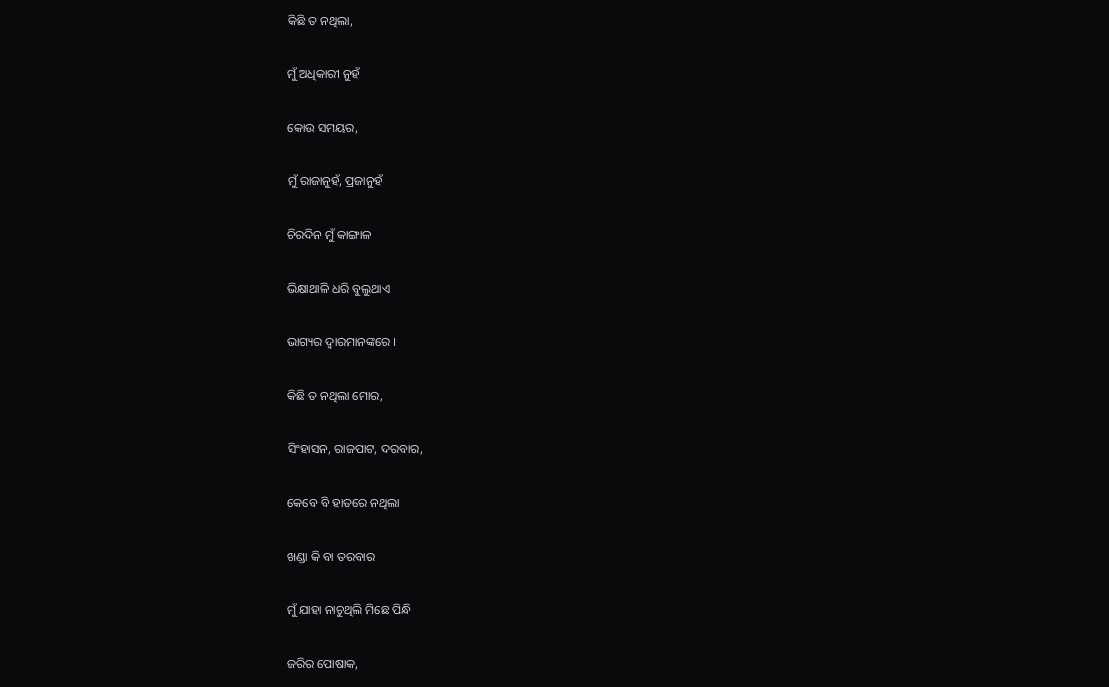କିଛି ତ ନଥିଲା,

ମୁଁ ଅଧିକାରୀ ନୁହଁ

କୋଉ ସମୟର,

ମୁଁ ରାଜାନୁହଁ, ପ୍ରଜାନୁହଁ

ଚିରଦିନ ମୁଁ କାଙ୍ଗାଳ

ଭିକ୍ଷାଥାଳି ଧରି ବୁଲୁଥାଏ

ଭାଗ୍ୟର ଦ୍ୱାରମାନଙ୍କରେ ।

କିଛି ତ ନଥିଲା ମୋର,

ସିଂହାସନ, ରାଜପାଟ, ଦରବାର,

କେବେ ବି ହାତରେ ନଥିଲା

ଖଣ୍ଡା କି ବା ତରବାର

ମୁଁ ଯାହା ନାଚୁଥିଲି ମିଛେ ପିନ୍ଧି

ଜରିର ପୋଷାକ,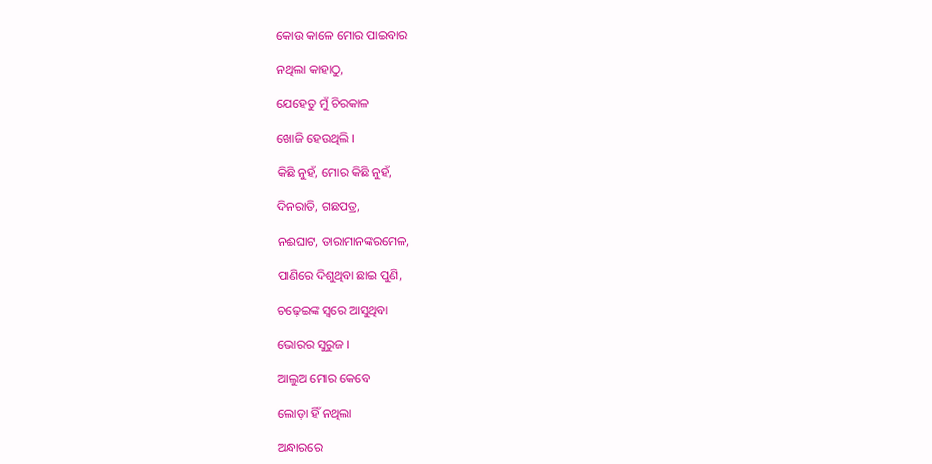କୋଉ କାଳେ ମୋର ପାଇବାର

ନଥିଲା କାହାଠୁ,

ଯେହେତୁ ମୁଁ ଚିରକାଳ

ଖୋଜି ହେଉଥିଲି ।

କିଛି ନୁହଁ, ମୋର କିଛି ନୁହଁ,

ଦିନରାତି, ଗଛପତ୍ର,

ନଈଘାଟ, ତାରାମାନଙ୍କରମେଳ,

ପାଣିରେ ଦିଶୁଥିବା ଛାଇ ପୁଣି,

ଚଢ଼େଇଙ୍କ ସ୍ୱରେ ଆସୁଥିବା

ଭୋରର ସୁରୁଜ ।

ଆଲୁଅ ମୋର କେବେ

ଲୋଡ଼ା ହିଁ ନଥିଲା

ଅନ୍ଧାରରେ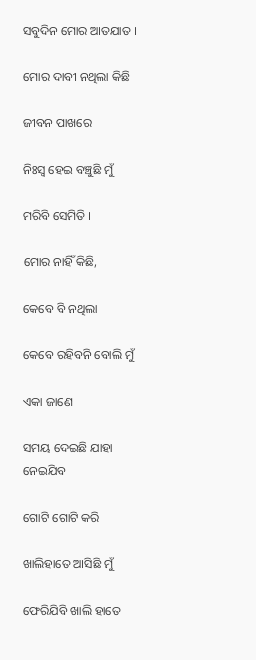ସବୁଦିନ ମୋର ଆତଯାତ ।

ମୋର ଦାବୀ ନଥିଲା କିଛି

ଜୀବନ ପାଖରେ

ନିଃସ୍ୱ ହେଇ ବଞ୍ଚୁଛି ମୁଁ

ମରିବି ସେମିତି ।

ମୋର ନାହିଁ କିଛି,

କେବେ ବି ନଥିଲା

କେବେ ରହିବନି ବୋଲି ମୁଁ

ଏକା ଜାଣେ

ସମୟ ଦେଇଛି ଯାହା ନେଇଯିବ

ଗୋଟି ଗୋଟି କରି

ଖାଲିହାତେ ଆସିଛି ମୁଁ

ଫେରିଯିବି ଖାଲି ହାତେ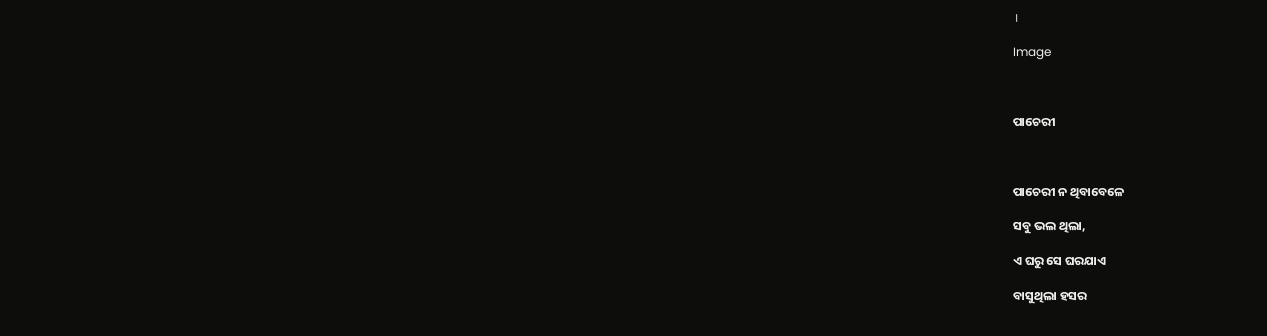।

Image



ପାଚେରୀ



ପାଚେରୀ ନ ଥିବାବେଳେ

ସବୁ ଭଲ ଥିଲା,

ଏ ଘରୁ ସେ ଘରଯାଏ

ବାସୁଥିଲା ହସର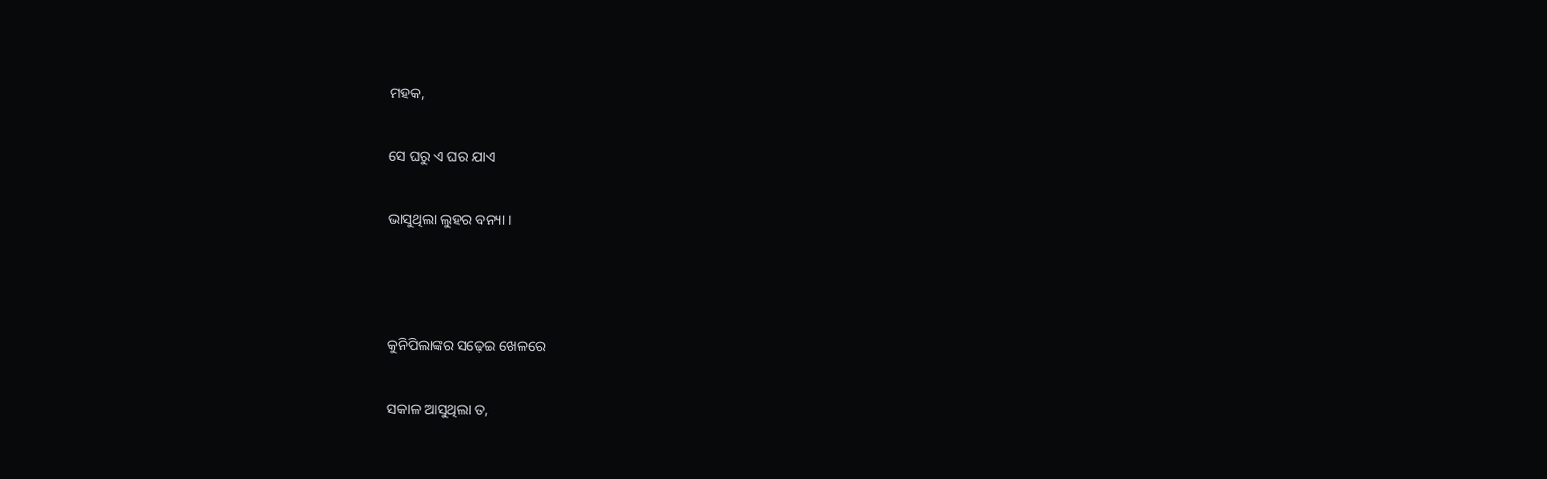ମହକ,

ସେ ଘରୁ ଏ ଘର ଯାଏ

ଭାସୁଥିଲା ଲୁହର ବନ୍ୟା ।



କୁନିପିଲାଙ୍କର ସଢ଼େଇ ଖେଳରେ

ସକାଳ ଆସୁଥିଲା ତ,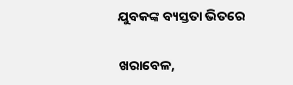ଯୁବକଙ୍କ ବ୍ୟସ୍ତତା ଭିତରେ

ଖରାବେଳ,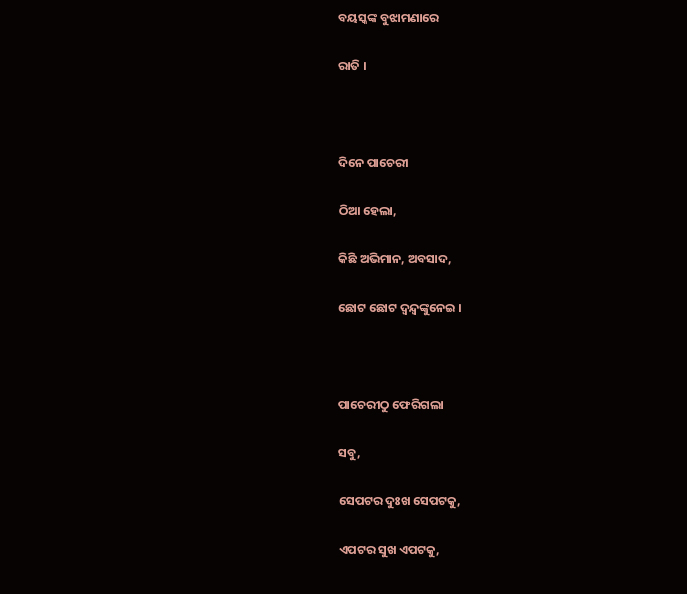ବୟସ୍କଙ୍କ ବୁଝାମଣାରେ

ରାତି ।



ଦିନେ ପାଚେରୀ

ଠିଆ ହେଲା,

କିଛି ଅଭିମାନ, ଅବସାଦ,

ଛୋଟ ଛୋଟ ଦ୍ୱନ୍ଦ୍ୱଙ୍କୁନେଇ ।



ପାଚେରୀଠୁ ଫେରିଗଲା

ସବୁ,

ସେପଟର ଦୁଃଖ ସେପଟକୁ,

ଏପଟର ସୁଖ ଏପଟକୁ,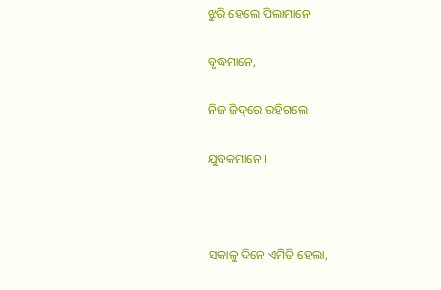ଝୁରି ହେଲେ ପିଲାମାନେ

ବୃଦ୍ଧମାନେ,

ନିଜ ଜିଦ୍‌ରେ ରହିଗଲେ

ଯୁବକମାନେ ।



ସକାଳୁ ଦିନେ ଏମିତି ହେଲା,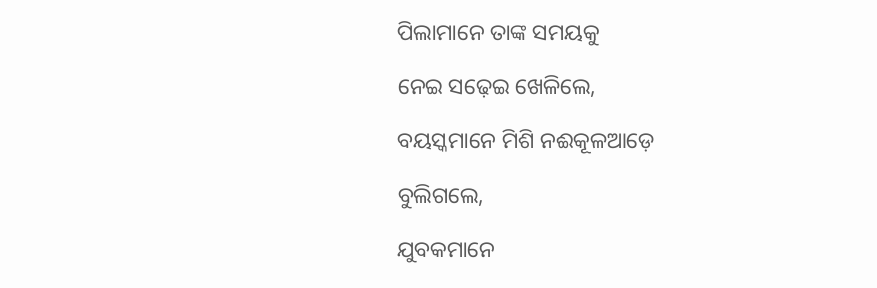ପିଲାମାନେ ତାଙ୍କ ସମୟକୁ

ନେଇ ସଢ଼େଇ ଖେଳିଲେ,

ବୟସ୍କମାନେ ମିଶି ନଈକୂଳଆଡ଼େ

ବୁଲିଗଲେ,

ଯୁବକମାନେ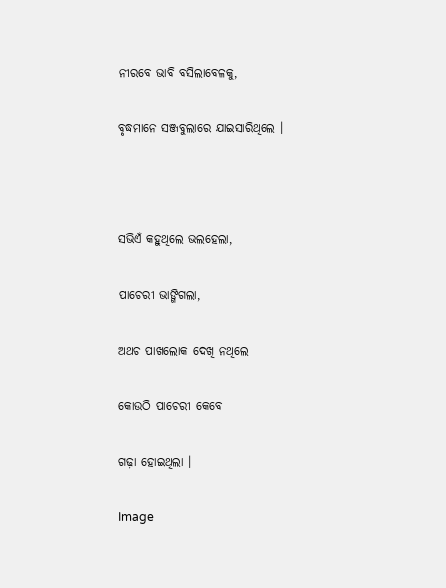ନୀରବେ ଭାବି ବସିଲାବେଳକୁ,

ବୃଦ୍ଧମାନେ ସଞ୍ଜବୁଲାରେ ଯାଇସାରିଥିଲେ ।



ସଭିଏଁ କହୁଥିଲେ ଭଲହେଲା,

ପାଚେରୀ ଭାଙ୍ଗିଗଲା,

ଅଥଚ ପାଖଲୋକ ଦେଖି ନଥିଲେ

କୋଉଠି ପାଚେରୀ କେବେ

ଗଢ଼ା ହୋଇଥିଲା ।

Image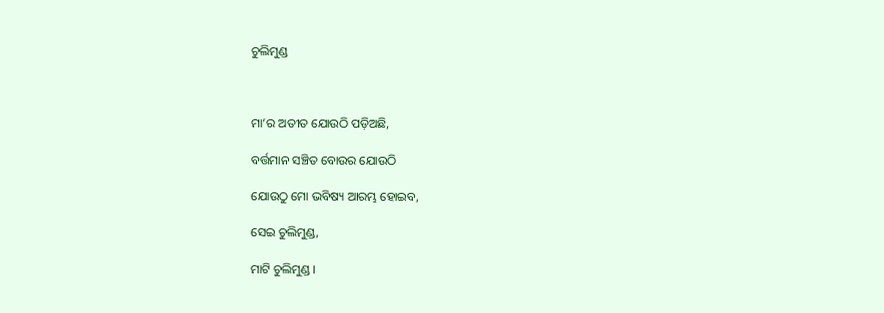ଚୁଲିମୁଣ୍ଡ



ମା’ର ଅତୀତ ଯୋଉଠି ପଡ଼ିଅଛି,

ବର୍ତ୍ତମାନ ସଞ୍ଚିତ ବୋଉର ଯୋଉଠି

ଯୋଉଠୁ ମୋ ଭବିଷ୍ୟ ଆରମ୍ଭ ହୋଇବ,

ସେଇ ଚୁଲିମୁଣ୍ଡ,

ମାଟି ଚୁଲିମୁଣ୍ଡ ।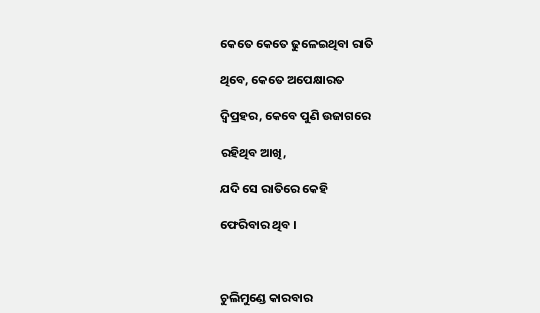କେତେ କେତେ ଢୁଳେଇଥିବା ରାତି

ଥିବେ, କେତେ ଅପେକ୍ଷାରତ

ଦ୍ୱିପ୍ରହର, କେବେ ପୁଣି ଉଜାଗରେ

ରହିଥିବ ଆଖି,

ଯଦି ସେ ରାତିରେ କେହି

ଫେରିବାର ଥିବ ।



ଚୁଲିମୁଣ୍ଡେ କାରବାର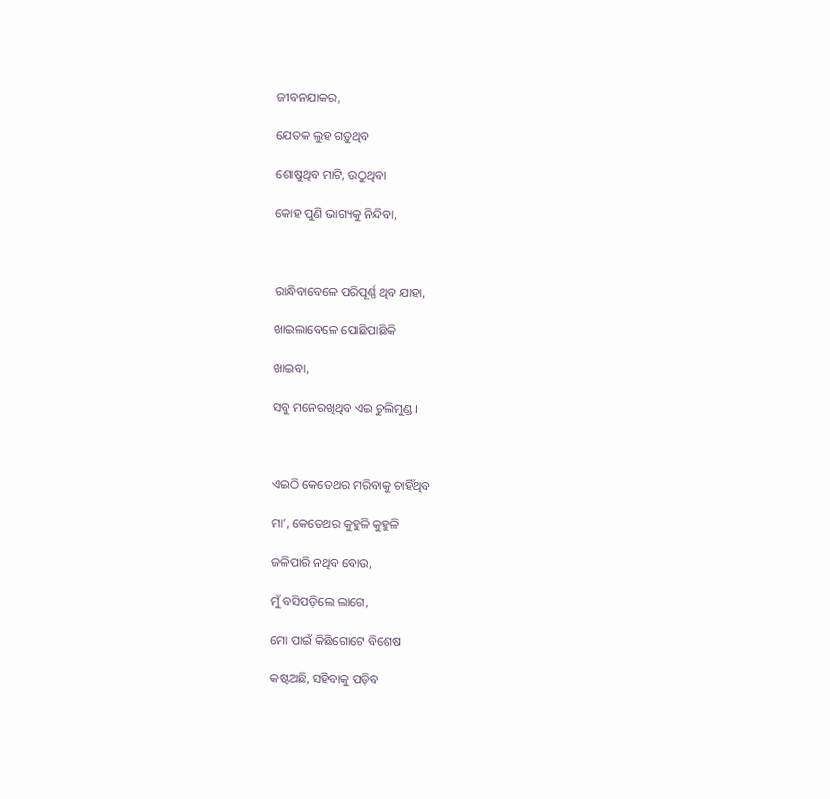ଜୀବନଯାକର,

ଯେତକ ଲୁହ ଗଡ଼ୁଥିବ

ଶୋଷୁଥିବ ମାଟି, ଉଠୁଥିବା

କୋହ ପୁଣି ଭାଗ୍ୟକୁ ନିନ୍ଦିବା,



ରାନ୍ଧିବାବେଳେ ପରିପୂର୍ଣ୍ଣ ଥିବ ଯାହା,

ଖାଇଲାବେଳେ ପୋଛିପାଛିକି

ଖାଇବା,

ସବୁ ମନେରଖିଥିବ ଏଇ ଚୁଲିମୁଣ୍ଡ ।



ଏଇଠି କେତେଥର ମରିବାକୁ ଚାହିଁଥିବ

ମା’, କେତେଥର କୁହୁଳି କୁହୁଳି

ଜଳିପାରି ନଥିବ ବୋଉ,

ମୁଁ ବସିପଡ଼ିଲେ ଲାଗେ,

ମୋ ପାଇଁ କିଛିଗୋଟେ ବିଶେଷ

କଷ୍ଟଅଛି, ସହିବାକୁ ପଡ଼ିବ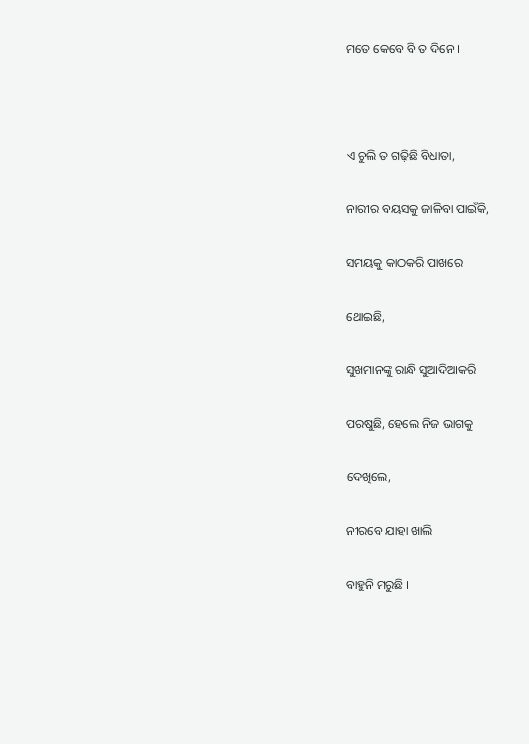ମତେ କେବେ ବି ତ ଦିନେ ।



ଏ ଚୁଲି ତ ଗଢ଼ିଛି ବିଧାତା,

ନାରୀର ବୟସକୁ ଜାଳିବା ପାଇଁକି,

ସମୟକୁ କାଠକରି ପାଖରେ

ଥୋଇଛି,

ସୁଖମାନଙ୍କୁ ରାନ୍ଧି ସୁଆଦିଆକରି

ପରଷୁଛି, ହେଲେ ନିଜ ଭାଗକୁ

ଦେଖିଲେ,

ନୀରବେ ଯାହା ଖାଲି

ବାହୁନି ମରୁଛି ।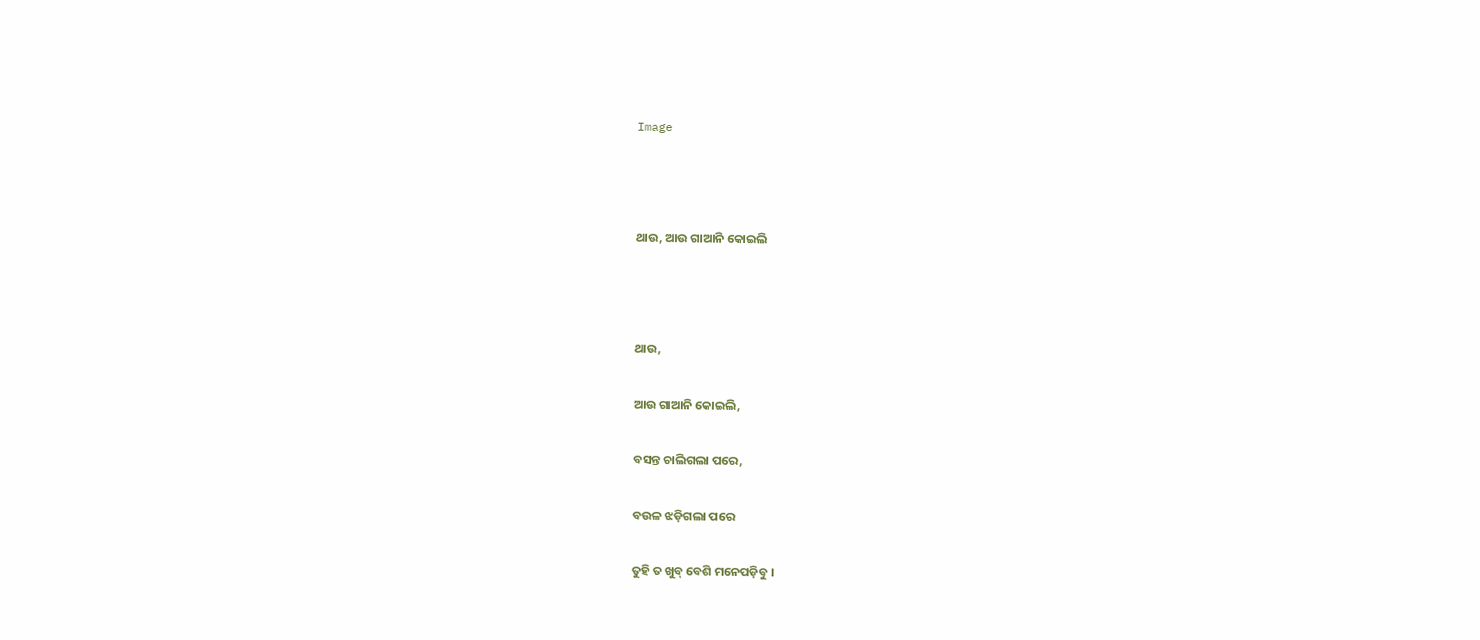Image



ଥାଉ, ଆଉ ଗାଆନି କୋଇଲି



ଥାଉ,

ଆଉ ଗାଆନି କୋଇଲି,

ବସନ୍ତ ଚାଲିଗଲା ପରେ,

ବଉଳ ଝଡ଼ିଗଲା ପରେ

ତୁହି ତ ଖୁବ୍‌ ବେଶି ମନେପଡ଼ିବୁ ।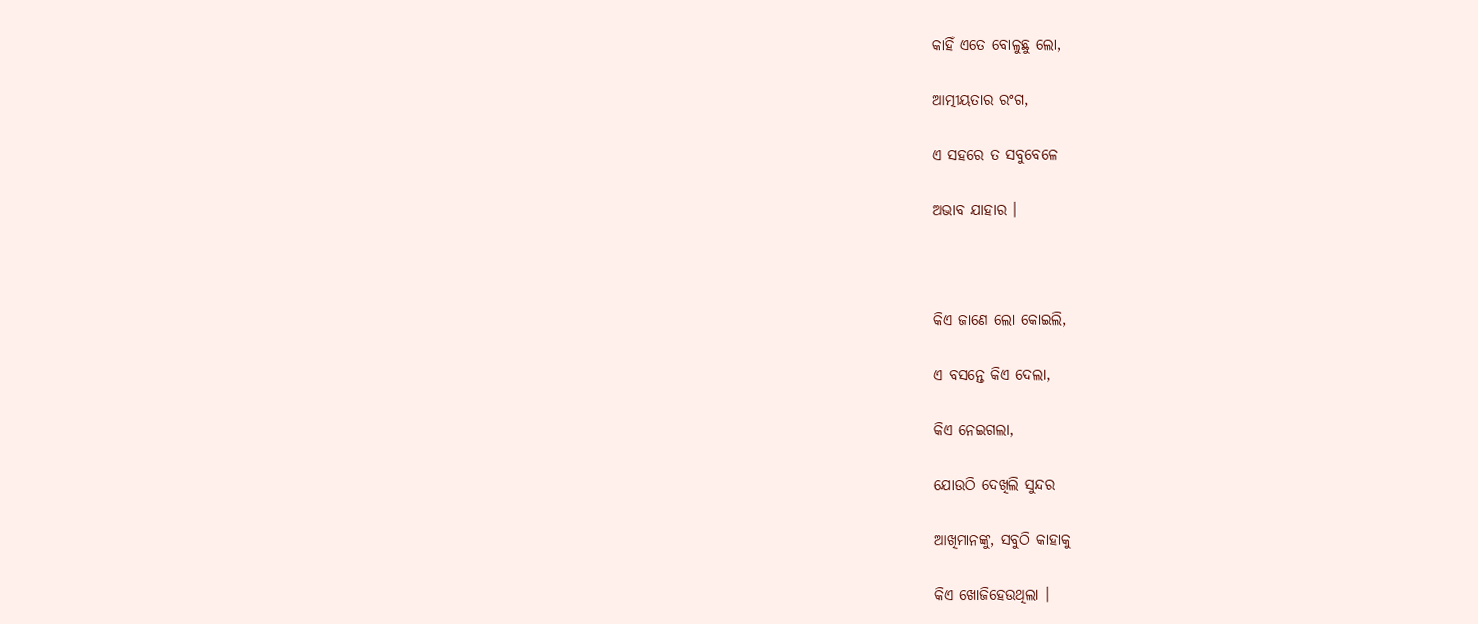କାହିଁ ଏତେ ବୋଳୁଛୁ ଲୋ,

ଆତ୍ମୀୟତାର ରଂଗ,

ଏ ସହରେ ତ ସବୁବେଳେ

ଅଭାବ ଯାହାର ।



କିଏ ଜାଣେ ଲୋ କୋଇଲି,

ଏ ବସନ୍ତେ କିଏ ଦେଲା,

କିଏ ନେଇଗଲା,

ଯୋଉଠି ଦେଖିଲି ସୁନ୍ଦର

ଆଖିମାନଙ୍କୁ, ସବୁଠି କାହାକୁ

କିଏ ଖୋଜିହେଉଥିଲା ।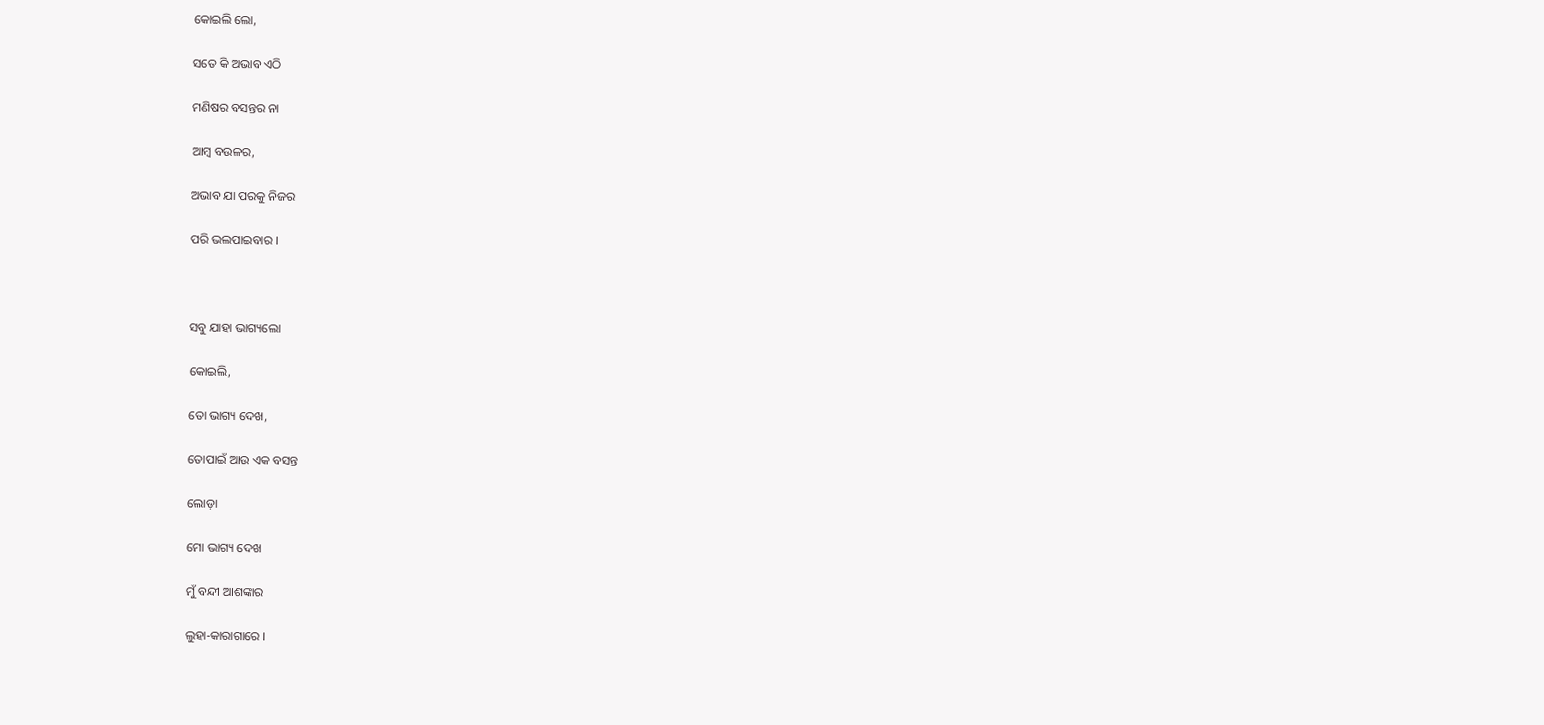କୋଇଲି ଲୋ,

ସତେ କି ଅଭାବ ଏଠି

ମଣିଷର ବସନ୍ତର ନା

ଆମ୍ବ ବଉଳର,

ଅଭାବ ଯା ପରକୁ ନିଜର

ପରି ଭଲପାଇବାର ।



ସବୁ ଯାହା ଭାଗ୍ୟଲୋ

କୋଇଲି,

ତୋ ଭାଗ୍ୟ ଦେଖ,

ତୋପାଇଁ ଆଉ ଏକ ବସନ୍ତ

ଲୋଡ଼ା

ମୋ ଭାଗ୍ୟ ଦେଖ

ମୁଁ ବନ୍ଦୀ ଆଶଙ୍କାର

ଲୁହା-କାରାଗାରେ ।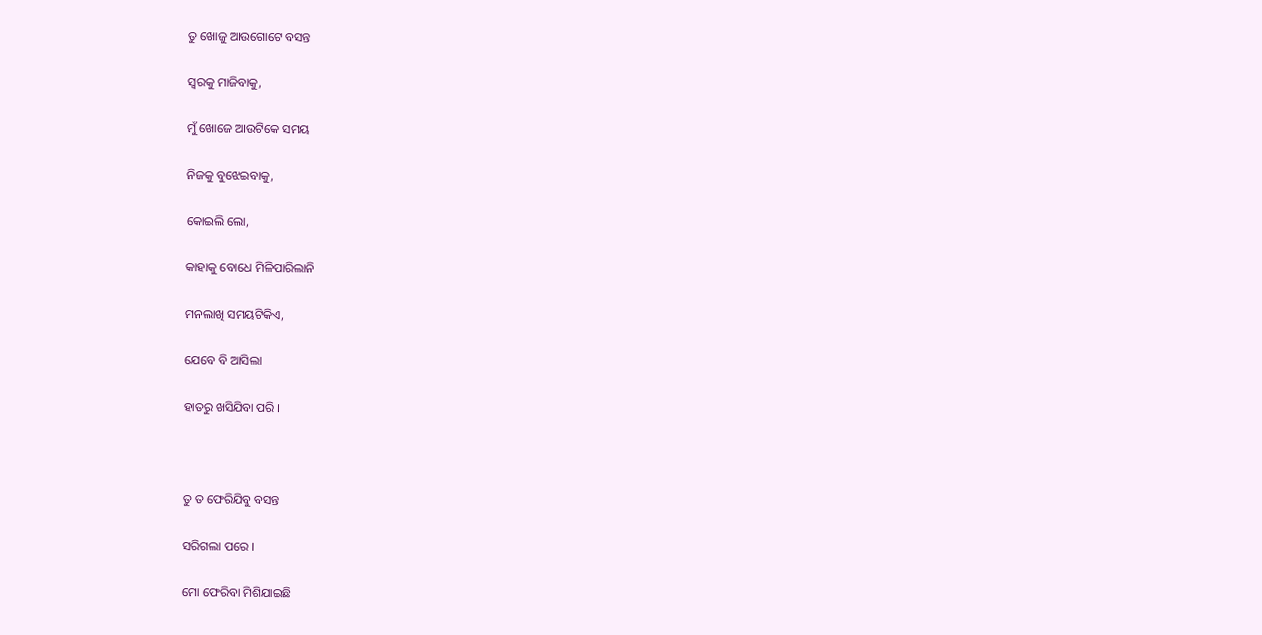ତୁ ଖୋଜୁ ଆଉଗୋଟେ ବସନ୍ତ

ସ୍ୱରକୁ ମାଜିବାକୁ,

ମୁଁ ଖୋଜେ ଆଉଟିକେ ସମୟ

ନିଜକୁ ବୁଝେଇବାକୁ,

କୋଇଲି ଲୋ,

କାହାକୁ ବୋଧେ ମିଳିପାରିଲାନି

ମନଲାଖି ସମୟଟିକିଏ,

ଯେବେ ବି ଆସିଲା

ହାତରୁ ଖସିଯିବା ପରି ।



ତୁ ତ ଫେରିଯିବୁ ବସନ୍ତ

ସରିଗଲା ପରେ ।

ମୋ ଫେରିବା ମିଶିଯାଇଛି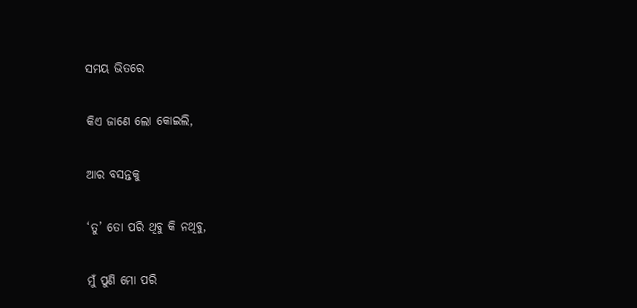ସମୟ ଭିତରେ

କିଏ ଜାଣେ ଲୋ କୋଇଲି,

ଆର ବସନ୍ତକୁ

‘ତୁ’ ତୋ ପରି ଥିବୁ କି ନଥିବୁ,

ମୁଁ ପୁଣି ମୋ ପରି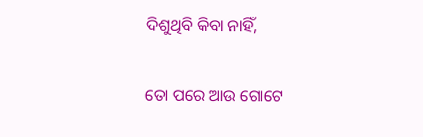ଦିଶୁଥିବି କିବା ନାହିଁ,

ତୋ ପରେ ଆଉ ଗୋଟେ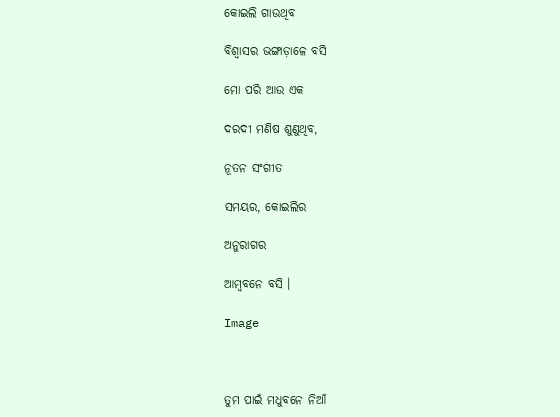କୋଇଲି ଗାଉଥିବ

ବିଶ୍ୱାସର ଭଙ୍ଗାଡ଼ାଳେ ବସି

ମୋ ପରି ଆଉ ଏକ

ଦରଦୀ ମଣିଷ ଶୁଣୁଥିବ,

ନୂତନ ସଂଗୀତ

ସମୟର, କୋଇଲିର

ଅନୁରାଗର

ଆମ୍ବବନେ ବସି ।

Image



ତୁମ ପାଇଁ ମଧୁବନେ ନିଆଁ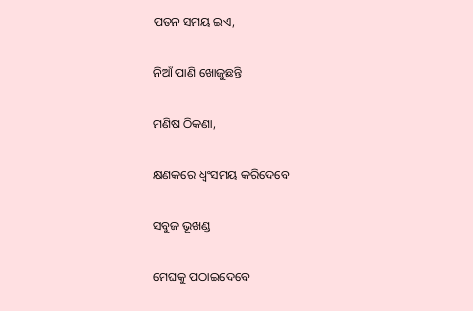ପତନ ସମୟ ଇଏ,

ନିଆଁ ପାଣି ଖୋଜୁଛନ୍ତି

ମଣିଷ ଠିକଣା,

କ୍ଷଣକରେ ଧ୍ୱଂସମୟ କରିଦେବେ

ସବୁଜ ଭୂଖଣ୍ଡ

ମେଘକୁ ପଠାଇଦେବେ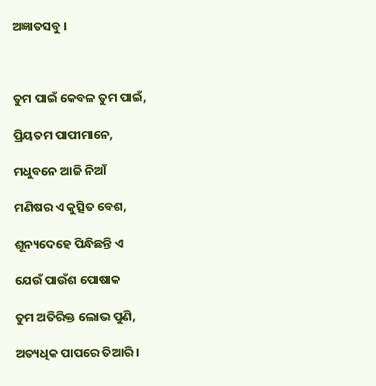ଅଜ୍ଞାତସବୁ ।



ତୁମ ପାଇଁ କେବଳ ତୁମ ପାଇଁ,

ପ୍ରିୟତମ ପାପୀମାନେ,

ମଧୁବନେ ଆଜି ନିଆଁ

ମଣିଷର ଏ କୁତ୍ସିତ ବେଶ,

ଶୂନ୍ୟଦେହେ ପିନ୍ଧିଛନ୍ତି ଏ

ଯେଉଁ ପାଉଁଶ ପୋଷାକ

ତୁମ ଅତିରିକ୍ତ ଲୋଭ ପୁଣି,

ଅତ୍ୟଧିକ ପାପରେ ତିଆରି ।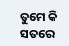ତୁମେ କି ସତରେ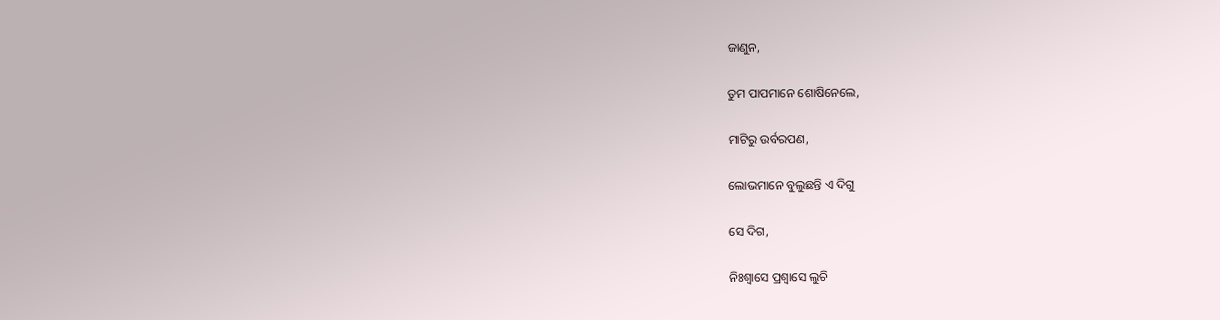ଜାଣୁନ,

ତୁମ ପାପମାନେ ଶୋଷିନେଲେ,

ମାଟିରୁ ଉର୍ବରପଣ,

ଲୋଭମାନେ ବୁଲୁଛନ୍ତି ଏ ଦିଗୁ

ସେ ଦିଗ,

ନିଃଶ୍ୱାସେ ପ୍ରଶ୍ୱାସେ ଲୁଚି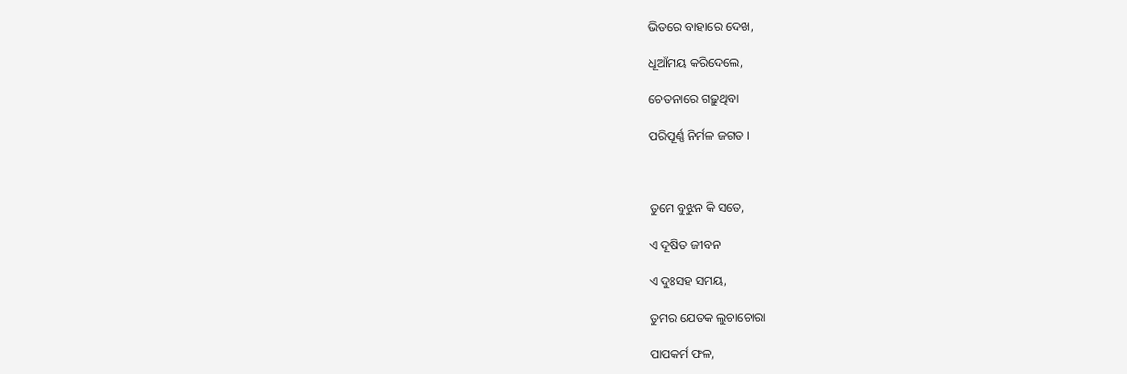ଭିତରେ ବାହାରେ ଦେଖ,

ଧୂଆଁମୟ କରିଦେଲେ,

ଚେତନାରେ ଗଢ଼ୁଥିବା

ପରିପୂର୍ଣ୍ଣ ନିର୍ମଳ ଜଗତ ।



ତୁମେ ବୁଝୁନ କି ସତେ,

ଏ ଦୂଷିତ ଜୀବନ

ଏ ଦୁଃସହ ସମୟ,

ତୁମର ଯେତକ ଲୁଚାଚୋରା

ପାପକର୍ମ ଫଳ,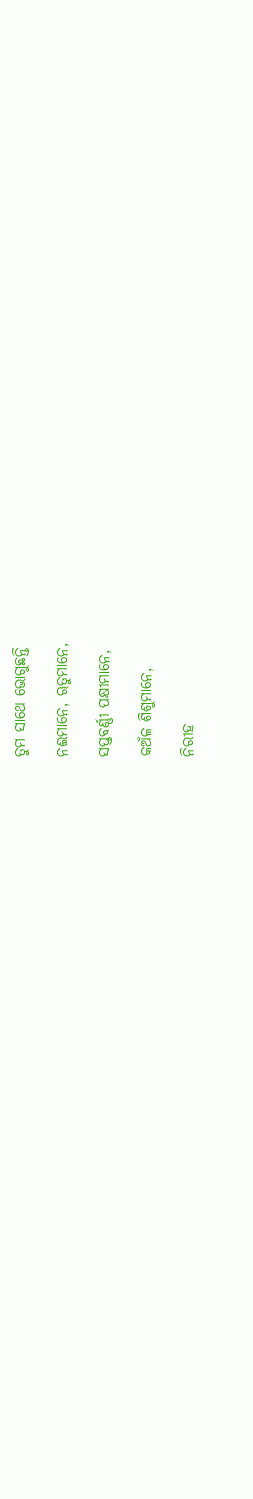ତୁମ ସାଥେ ଭୋଗୁଛନ୍ତି

ନଈମାନେ, ୠତୁମାନେ,

ସପ୍ତବର୍ଣ୍ଣୀ ପକ୍ଷୀମାନେ,

କଅଁଳ ଶିଶୁମାନେ,

ନିରୀହ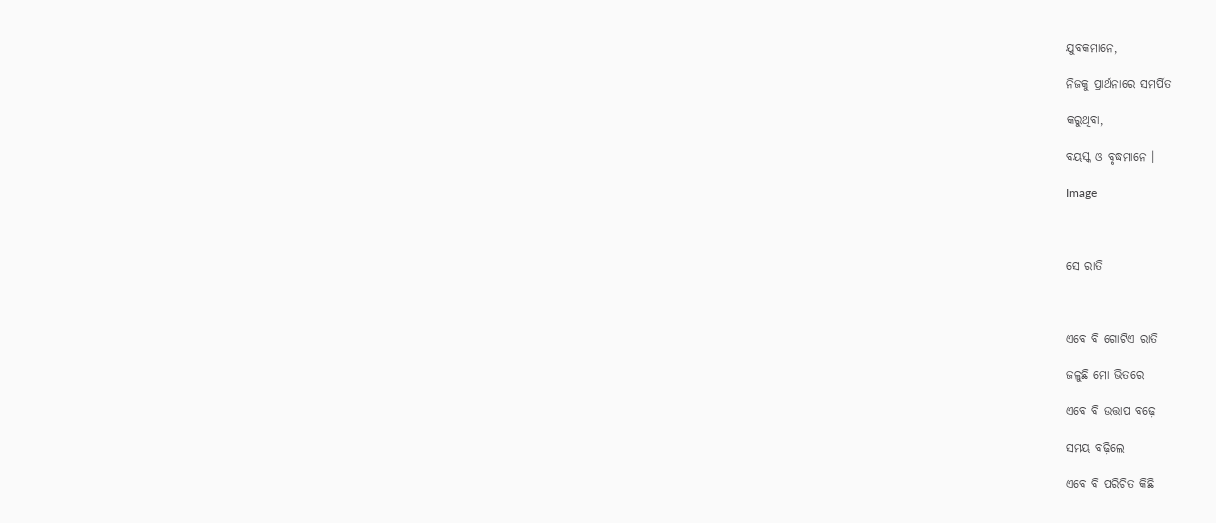ଯୁବକମାନେ,

ନିଜକୁ ପ୍ରାର୍ଥନାରେ ସମର୍ପିତ

କରୁଥିବା,

ବୟସ୍କ ଓ ବୃଦ୍ଧମାନେ ।

Image



ସେ ରାତି



ଏବେ ବି ଗୋଟିଏ ରାତି

ଜଳୁଛି ମୋ ଭିତରେ

ଏବେ ବି ଉତ୍ତାପ ବଢ଼େ

ସମୟ ବଢ଼ିଲେ

ଏବେ ବି ପରିଚିତ କିଛି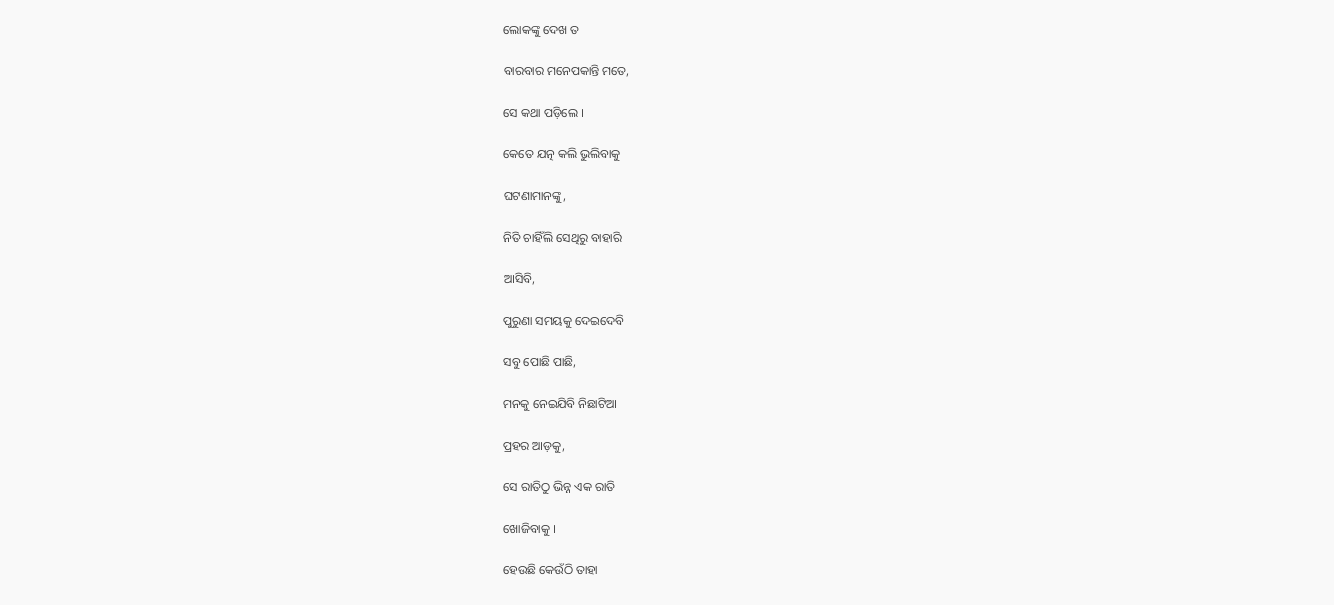ଲୋକଙ୍କୁ ଦେଖ ତ

ବାରବାର ମନେପକାନ୍ତି ମତେ,

ସେ କଥା ପଡ଼ିଲେ ।

କେତେ ଯତ୍ନ କଲି ଭୁଲିବାକୁ

ଘଟଣାମାନଙ୍କୁ,

ନିତି ଚାହିଁଲି ସେଥିରୁ ବାହାରି

ଆସିବି,

ପୁରୁଣା ସମୟକୁ ଦେଇଦେବି

ସବୁ ପୋଛି ପାଛି,

ମନକୁ ନେଇଯିବି ନିଛାଟିଆ

ପ୍ରହର ଆଡ଼କୁ,

ସେ ରାତିଠୁ ଭିନ୍ନ ଏକ ରାତି

ଖୋଜିବାକୁ ।

ହେଉଛି କେଉଁଠି ତାହା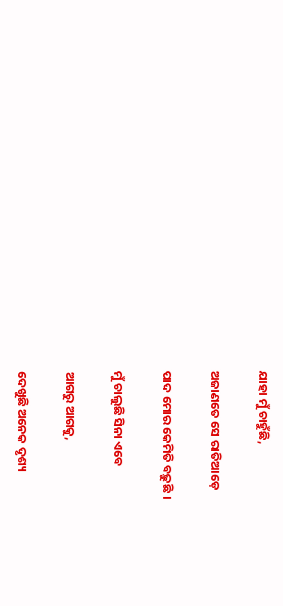ଯାହା ମୁଁ ଚାହୁଁଛି,

ଅଜାଣତେ ସେ ରାତିଆଡ଼େ

ପାଦ ମୋର କେମିତି ବଢ଼ୁଛି ।

ମୁଁ ଚାଲୁଛି ସିନା ଏବେ

ଆଗରୁ ଆଗକୁ,

ଦେଖୁଛି ଅନେକ ଦୃଶ୍ୟ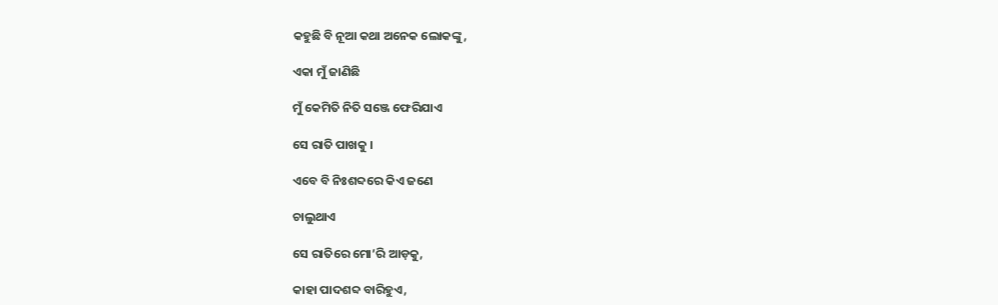କହୁଛି ବି ନୂଆ କଥା ଅନେକ ଲୋକଙ୍କୁ,

ଏକା ମୁଁ ଜାଣିଛି

ମୁଁ କେମିତି ନିତି ସଞ୍ଜେ ଫେରିଯାଏ

ସେ ରାତି ପାଖକୁ ।

ଏବେ ବି ନିଃଶବ୍ଦରେ କିଏ ଜଣେ

ଚାଲୁଥାଏ

ସେ ରାତିରେ ମୋ’ରି ଆଡ଼କୁ,

କାହା ପାଦଶବ୍ଦ ବାରିହୁଏ,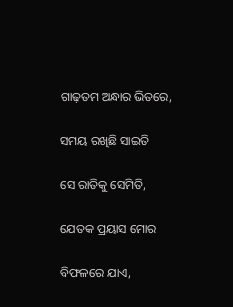ଗାଢ଼ତମ ଅନ୍ଧାର ଭିତରେ,

ସମୟ ରଖିଛି ସାଇତି

ସେ ରାତିକୁ ସେମିତି,

ଯେତକ ପ୍ରୟାସ ମୋର

ବିଫଳରେ ଯାଏ,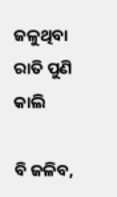ଜଳୁଥିବା ରାତି ପୁଣି କାଲି

ବି ଜଳିବ,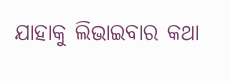ଯାହାକୁ ଲିଭାଇବାର କଥା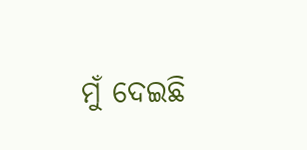ମୁଁ ଦେଇଛି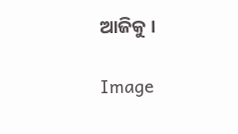ଆଜିକୁ ।

Image